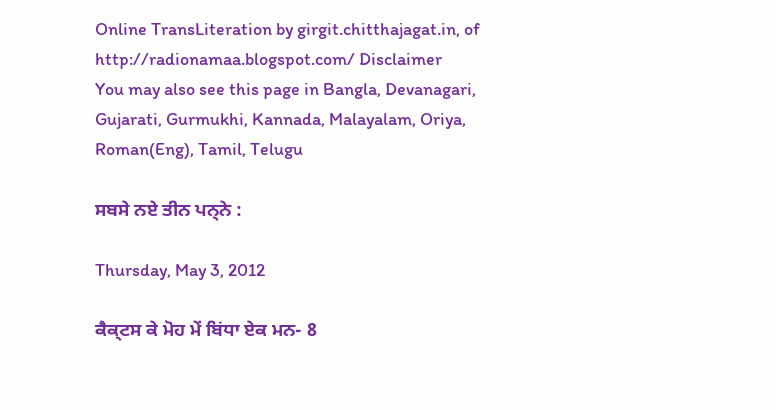Online TransLiteration by girgit.chitthajagat.in, of http://radionamaa.blogspot.com/ Disclaimer
You may also see this page in Bangla, Devanagari, Gujarati, Gurmukhi, Kannada, Malayalam, Oriya, Roman(Eng), Tamil, Telugu

ਸਬਸੇ ਨਏ ਤੀਨ ਪਨ੍ਨੇ :

Thursday, May 3, 2012

ਕੈਕ੍ਟਸ ਕੇ ਮੋਹ ਮੇਂ ਬਿਂਧਾ ਏਕ ਮਨ- 8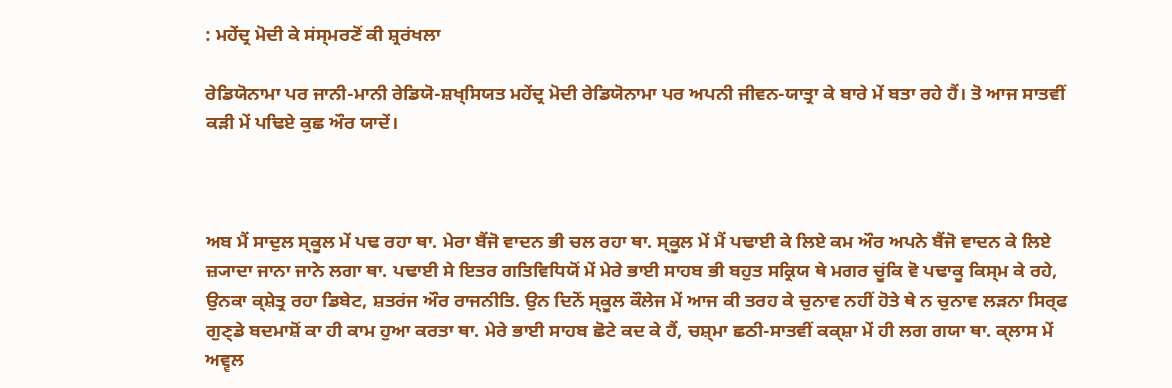: ਮਹੇਂਦ੍ਰ ਮੋਦੀ ਕੇ ਸਂਸ੍ਮਰਣੋਂ ਕੀ ਸ਼੍ਰਰਂਖਲਾ

ਰੇਡਿਯੋਨਾਮਾ ਪਰ ਜਾਨੀ-ਮਾਨੀ ਰੇਡਿਯੋ-ਸ਼ਖ੍ਸਿਯਤ ਮਹੇਂਦ੍ਰ ਮੋਦੀ ਰੇਡਿਯੋਨਾਮਾ ਪਰ ਅਪਨੀ ਜੀਵਨ-ਯਾਤ੍ਰਾ ਕੇ ਬਾਰੇ ਮੇਂ ਬਤਾ ਰਹੇ ਹੈਂ। ਤੋ ਆਜ ਸਾਤਵੀਂ ਕਡ਼ੀ ਮੇਂ ਪਢਿਏ ਕੁਛ ਔਰ ਯਾਦੇਂ।



ਅਬ ਮੈਂ ਸਾਦੁਲ ਸ੍ਕੂਲ ਮੇਂ ਪਢ ਰਹਾ ਥਾ. ਮੇਰਾ ਬੈਂਜੋ ਵਾਦਨ ਭੀ ਚਲ ਰਹਾ ਥਾ. ਸ੍ਕੂਲ ਮੇਂ ਮੈਂ ਪਢਾਈ ਕੇ ਲਿਏ ਕਮ ਔਰ ਅਪਨੇ ਬੈਂਜੋ ਵਾਦਨ ਕੇ ਲਿਏ ਜ਼੍ਯਾਦਾ ਜਾਨਾ ਜਾਨੇ ਲਗਾ ਥਾ. ਪਢਾਈ ਸੇ ਇਤਰ ਗਤਿਵਿਧਿਯੋਂ ਮੇਂ ਮੇਰੇ ਭਾਈ ਸਾਹਬ ਭੀ ਬਹੁਤ ਸਕ੍ਰਿਯ ਥੇ ਮਗਰ ਚੂਂਕਿ ਵੋ ਪਢਾਕੂ ਕਿਸ੍ਮ ਕੇ ਰਹੇ, ਉਨਕਾ ਕ੍ਸ਼ੇਤ੍ਰ ਰਹਾ ਡਿਬੇਟ, ਸ਼ਤਰਂਜ ਔਰ ਰਾਜਨੀਤਿ. ਉਨ ਦਿਨੋਂ ਸ੍ਕੂਲ ਕੌਲੇਜ ਮੇਂ ਆਜ ਕੀ ਤਰਹ ਕੇ ਚੁਨਾਵ ਨਹੀਂ ਹੋਤੇ ਥੇ ਨ ਚੁਨਾਵ ਲੜਨਾ ਸਿਰ੍ਫ ਗੁਣ੍ਡੇ ਬਦਮਾਸ਼ੋਂ ਕਾ ਹੀ ਕਾਮ ਹੁਆ ਕਰਤਾ ਥਾ. ਮੇਰੇ ਭਾਈ ਸਾਹਬ ਛੋਟੇ ਕਦ ਕੇ ਹੈਂ, ਚਸ਼੍ਮਾ ਛਠੀ-ਸਾਤਵੀਂ ਕਕ੍ਸ਼ਾ ਮੇਂ ਹੀ ਲਗ ਗਯਾ ਥਾ. ਕ੍ਲਾਸ ਮੇਂ ਅਵ੍ਵਲ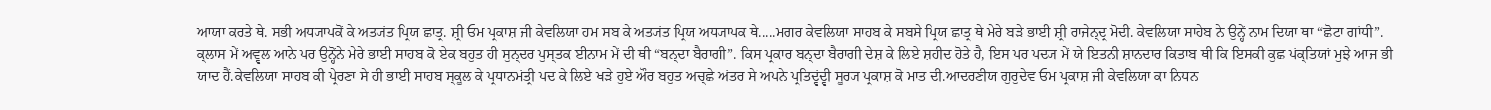ਆਯਾ ਕਰਤੇ ਥੇ. ਸਭੀ ਅਧ੍ਯਾਪਕੋਂ ਕੇ ਅਤ੍ਯਂਤ ਪ੍ਰਿਯ ਛਾਤ੍ਰ. ਸ਼੍ਰੀ ਓਮ ਪ੍ਰਕਾਸ਼ ਜੀ ਕੇਵਲਿਯਾ ਹਮ ਸਬ ਕੇ ਅਤ੍ਯਂਤ ਪ੍ਰਿਯ ਅਧ੍ਯਾਪਕ ਥੇ.....ਮਗਰ ਕੇਵਲਿਯਾ ਸਾਹਬ ਕੇ ਸਬਸੇ ਪ੍ਰਿਯ ਛਾਤ੍ਰ ਥੇ ਮੇਰੇ ਬੜੇ ਭਾਈ ਸ਼੍ਰੀ ਰਾਜੇਨ੍ਦ੍ਰ ਮੋਦੀ. ਕੇਵਲਿਯਾ ਸਾਹੇਬ ਨੇ ਉਨ੍ਹੇਂ ਨਾਮ ਦਿਯਾ ਥਾ “ਛੋਟਾ ਗਾਂਧੀ”. ਕ੍ਲਾਸ ਮੇਂ ਅਵ੍ਵਲ ਆਨੇ ਪਰ ਉਨ੍ਹੋਂਨੇ ਮੇਰੇ ਭਾਈ ਸਾਹਬ ਕੋ ਏਕ ਬਹੁਤ ਹੀ ਸੁਨ੍ਦਰ ਪੁਸ੍ਤਕ ਈਨਾਮ ਮੇਂ ਦੀ ਥੀ “ਬਨ੍ਦਾ ਬੈਰਾਗੀ”. ਕਿਸ ਪ੍ਰਕਾਰ ਬਨ੍ਦਾ ਬੈਰਾਗੀ ਦੇਸ਼ ਕੇ ਲਿਏ ਸ਼ਹੀਦ ਹੋਤੇ ਹੈ, ਇਸ ਪਰ ਪਦ੍ਯ ਮੇਂ ਯੇ ਇਤਨੀ ਸ਼ਾਨਦਾਰ ਕਿਤਾਬ ਥੀ ਕਿ ਇਸਕੀ ਕੁਛ ਪਂਕ੍ਤਿਯਾਂ ਮੁਝੇ ਆਜ ਭੀ ਯਾਦ ਹੈਂ.ਕੇਵਲਿਯਾ ਸਾਹਬ ਕੀ ਪ੍ਰੇਰਣਾ ਸੇ ਹੀ ਭਾਈ ਸਾਹਬ ਸ੍ਕੂਲ ਕੇ ਪ੍ਰਧਾਨਮਂਤ੍ਰੀ ਪਦ ਕੇ ਲਿਏ ਖੜੇ ਹੁਏ ਔਰ ਬਹੁਤ ਅਚ੍ਛੇ ਅਂਤਰ ਸੇ ਅਪਨੇ ਪ੍ਰਤਿਦ੍ਵਂਦ੍ਵੀ ਸੂਰ੍ਯ ਪ੍ਰਕਾਸ਼ ਕੋ ਮਾਤ ਦੀ.ਆਦਰਣੀਯ ਗੁਰੁਦੇਵ ਓਮ ਪ੍ਰਕਾਸ਼ ਜੀ ਕੇਵਲਿਯਾ ਕਾ ਨਿਧਨ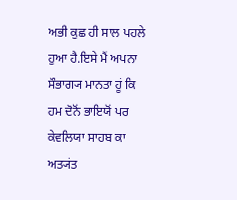ਅਭੀ ਕੁਛ ਹੀ ਸਾਲ ਪਹਲੇ ਹੁਆ ਹੈ.ਇਸੇ ਮੈਂ ਅਪਨਾ ਸੌਭਾਗ੍ਯ ਮਾਨਤਾ ਹੂਂ ਕਿ ਹਮ ਦੋਨੋਂ ਭਾਇਯੋਂ ਪਰ ਕੇਵਲਿਯਾ ਸਾਹਬ ਕਾ ਅਤ੍ਯਂਤ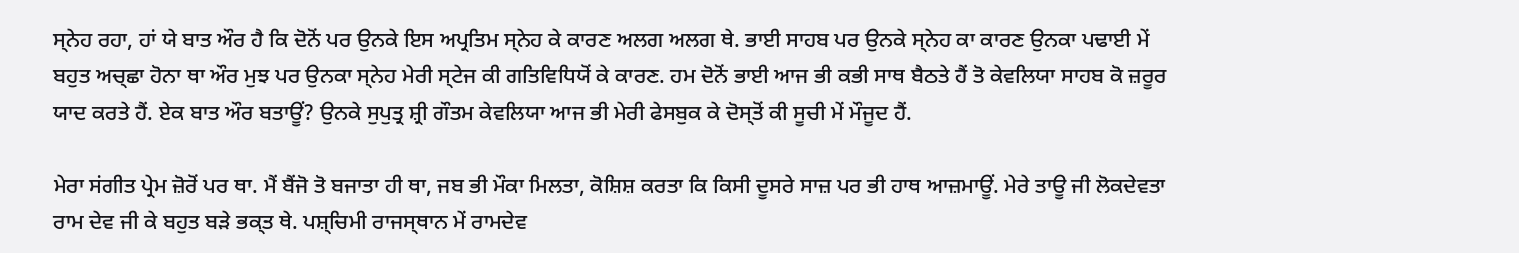ਸ੍ਨੇਹ ਰਹਾ, ਹਾਂ ਯੇ ਬਾਤ ਔਰ ਹੈ ਕਿ ਦੋਨੋਂ ਪਰ ਉਨਕੇ ਇਸ ਅਪ੍ਰਤਿਮ ਸ੍ਨੇਹ ਕੇ ਕਾਰਣ ਅਲਗ ਅਲਗ ਥੇ. ਭਾਈ ਸਾਹਬ ਪਰ ਉਨਕੇ ਸ੍ਨੇਹ ਕਾ ਕਾਰਣ ਉਨਕਾ ਪਢਾਈ ਮੇਂ ਬਹੁਤ ਅਚ੍ਛਾ ਹੋਨਾ ਥਾ ਔਰ ਮੁਝ ਪਰ ਉਨਕਾ ਸ੍ਨੇਹ ਮੇਰੀ ਸ੍ਟੇਜ ਕੀ ਗਤਿਵਿਧਿਯੋਂ ਕੇ ਕਾਰਣ. ਹਮ ਦੋਨੋਂ ਭਾਈ ਆਜ ਭੀ ਕਭੀ ਸਾਥ ਬੈਠਤੇ ਹੈਂ ਤੋ ਕੇਵਲਿਯਾ ਸਾਹਬ ਕੋ ਜ਼ਰੂਰ ਯਾਦ ਕਰਤੇ ਹੈਂ. ਏਕ ਬਾਤ ਔਰ ਬਤਾਊਂ? ਉਨਕੇ ਸੁਪੁਤ੍ਰ ਸ਼੍ਰੀ ਗੌਤਮ ਕੇਵਲਿਯਾ ਆਜ ਭੀ ਮੇਰੀ ਫੇਸਬੁਕ ਕੇ ਦੋਸ੍ਤੋਂ ਕੀ ਸੂਚੀ ਮੇਂ ਮੌਜੂਦ ਹੈਂ.

ਮੇਰਾ ਸਂਗੀਤ ਪ੍ਰੇਮ ਜ਼ੋਰੋਂ ਪਰ ਥਾ. ਮੈਂ ਬੈਂਜੋ ਤੋ ਬਜਾਤਾ ਹੀ ਥਾ, ਜਬ ਭੀ ਮੌਕਾ ਮਿਲਤਾ, ਕੋਸ਼ਿਸ਼ ਕਰਤਾ ਕਿ ਕਿਸੀ ਦੂਸਰੇ ਸਾਜ਼ ਪਰ ਭੀ ਹਾਥ ਆਜ਼ਮਾਊਂ. ਮੇਰੇ ਤਾਊ ਜੀ ਲੋਕਦੇਵਤਾ ਰਾਮ ਦੇਵ ਜੀ ਕੇ ਬਹੁਤ ਬੜੇ ਭਕ੍ਤ ਥੇ. ਪਸ਼੍ਚਿਮੀ ਰਾਜਸ੍ਥਾਨ ਮੇਂ ਰਾਮਦੇਵ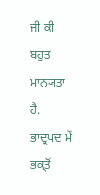ਜੀ ਕੀ ਬਹੁਤ ਮਾਨ੍ਯਤਾ ਹੈ. ਭਾਦ੍ਰਪਦ ਮੇਂ ਭਕ੍ਤੋਂ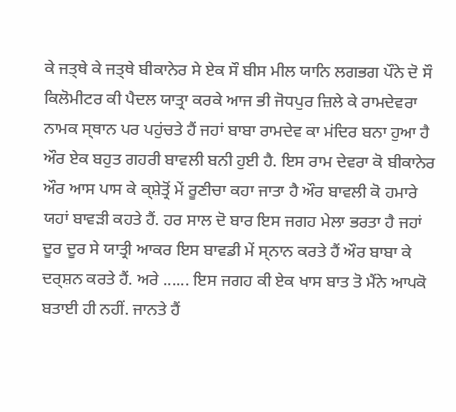ਕੇ ਜਤ੍ਥੇ ਕੇ ਜਤ੍ਥੇ ਬੀਕਾਨੇਰ ਸੇ ਏਕ ਸੌ ਬੀਸ ਮੀਲ ਯਾਨਿ ਲਗਭਗ ਪੌਨੇ ਦੋ ਸੌ ਕਿਲੋਮੀਟਰ ਕੀ ਪੈਦਲ ਯਾਤ੍ਰਾ ਕਰਕੇ ਆਜ ਭੀ ਜੋਧਪੁਰ ਜ਼ਿਲੇ ਕੇ ਰਾਮਦੇਵਰਾ ਨਾਮਕ ਸ੍ਥਾਨ ਪਰ ਪਹੁਂਚਤੇ ਹੈਂ ਜਹਾਂ ਬਾਬਾ ਰਾਮਦੇਵ ਕਾ ਮਂਦਿਰ ਬਨਾ ਹੁਆ ਹੈ ਔਰ ਏਕ ਬਹੁਤ ਗਹਰੀ ਬਾਵਲੀ ਬਨੀ ਹੁਈ ਹੈ. ਇਸ ਰਾਮ ਦੇਵਰਾ ਕੋ ਬੀਕਾਨੇਰ ਔਰ ਆਸ ਪਾਸ ਕੇ ਕ੍ਸ਼ੇਤ੍ਰੋਂ ਮੇਂ ਰੂਣੀਚਾ ਕਹਾ ਜਾਤਾ ਹੈ ਔਰ ਬਾਵਲੀ ਕੋ ਹਮਾਰੇ ਯਹਾਂ ਬਾਵੜੀ ਕਹਤੇ ਹੈਂ. ਹਰ ਸਾਲ ਦੋ ਬਾਰ ਇਸ ਜਗਹ ਮੇਲਾ ਭਰਤਾ ਹੈ ਜਹਾਂ ਦੂਰ ਦੂਰ ਸੇ ਯਾਤ੍ਰੀ ਆਕਰ ਇਸ ਬਾਵਡੀ ਮੇਂ ਸ੍ਨਾਨ ਕਰਤੇ ਹੈਂ ਔਰ ਬਾਬਾ ਕੇ ਦਰ੍ਸ਼ਨ ਕਰਤੇ ਹੈਂ. ਅਰੇ ...... ਇਸ ਜਗਹ ਕੀ ਏਕ ਖਾਸ ਬਾਤ ਤੋ ਮੈਂਨੇ ਆਪਕੋ ਬਤਾਈ ਹੀ ਨਹੀਂ. ਜਾਨਤੇ ਹੈਂ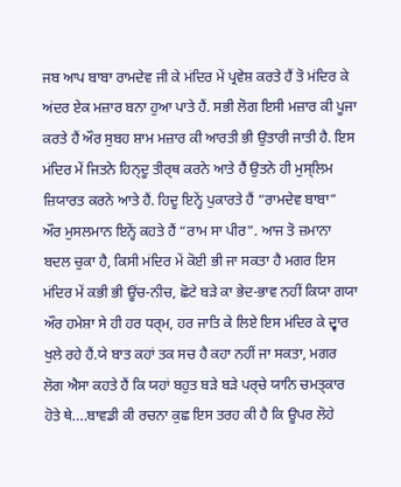ਜਬ ਆਪ ਬਾਬਾ ਰਾਮਦੇਵ ਜੀ ਕੇ ਮਂਦਿਰ ਮੇਂ ਪ੍ਰਵੇਸ਼ ਕਰਤੇ ਹੈਂ ਤੋ ਮਂਦਿਰ ਕੇ ਅਂਦਰ ਏਕ ਮਜ਼ਾਰ ਬਨਾ ਹੁਆ ਪਾਤੇ ਹੈਂ. ਸਭੀ ਲੋਗ ਇਸੀ ਮਜ਼ਾਰ ਕੀ ਪੂਜਾ ਕਰਤੇ ਹੈਂ ਔਰ ਸੁਬਹ ਸ਼ਾਮ ਮਜ਼ਾਰ ਕੀ ਆਰਤੀ ਭੀ ਉਤਾਰੀ ਜਾਤੀ ਹੈ. ਇਸ ਮਂਦਿਰ ਮੇਂ ਜਿਤਨੇ ਹਿਨ੍ਦੂ ਤੀਰ੍ਥ ਕਰਨੇ ਆਤੇ ਹੈਂ ਉਤਨੇ ਹੀ ਮੁਸ੍ਲਿਮ ਜ਼ਿਯਾਰਤ ਕਰਨੇ ਆਤੇ ਹੈਂ. ਹਿਦੂ ਇਨ੍ਹੇਂ ਪੁਕਾਰਤੇ ਹੈਂ “ਰਾਮਦੇਵ ਬਾਬਾ” ਔਰ ਮੁਸਲਮਾਨ ਇਨ੍ਹੇਂ ਕਹਤੇ ਹੈਂ “ਰਾਮ ਸਾ ਪੀਰ”. ਆਜ ਤੋ ਜ਼ਮਾਨਾ ਬਦਲ ਚੁਕਾ ਹੈ, ਕਿਸੀ ਮਂਦਿਰ ਮੇਂ ਕੋਈ ਭੀ ਜਾ ਸਕਤਾ ਹੈ ਮਗਰ ਇਸ ਮਂਦਿਰ ਮੇਂ ਕਭੀ ਭੀ ਊਂਚ-ਨੀਚ, ਛੋਟੇ ਬੜੇ ਕਾ ਭੇਦ-ਭਾਵ ਨਹੀਂ ਕਿਯਾ ਗਯਾ ਔਰ ਹਮੇਸ਼ਾ ਸੇ ਹੀ ਹਰ ਧਰ੍ਮ, ਹਰ ਜਾਤਿ ਕੇ ਲਿਏ ਇਸ ਮਂਦਿਰ ਕੇ ਦ੍ਵਾਰ ਖੁਲੇ ਰਹੇ ਹੈਂ.ਯੇ ਬਾਤ ਕਹਾਂ ਤਕ ਸਚ ਹੈ ਕਹਾ ਨਹੀਂ ਜਾ ਸਕਤਾ, ਮਗਰ ਲੋਗ ਐਸਾ ਕਹਤੇ ਹੈਂ ਕਿ ਯਹਾਂ ਬਹੁਤ ਬੜੇ ਬੜੇ ਪਰ੍ਚੇ ਯਾਨਿ ਚਮਤ੍ਕਾਰ ਹੋਤੇ ਥੇ....ਬਾਵਡੀ ਕੀ ਰਚਨਾ ਕੁਛ ਇਸ ਤਰਹ ਕੀ ਹੈ ਕਿ ਊਪਰ ਲੋਹੇ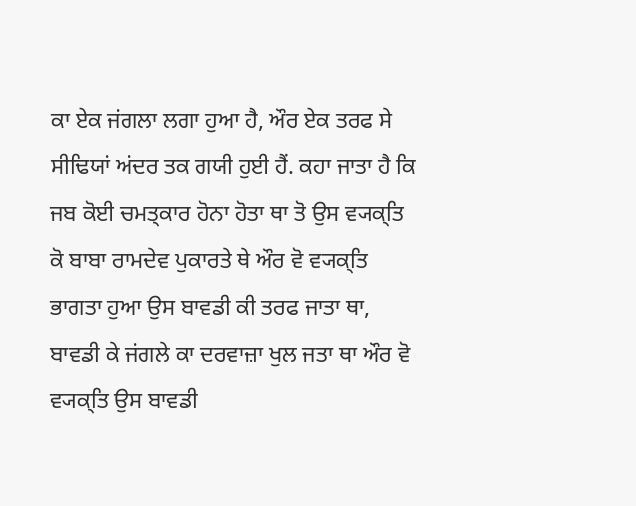ਕਾ ਏਕ ਜਂਗਲਾ ਲਗਾ ਹੁਆ ਹੈ, ਔਰ ਏਕ ਤਰਫ ਸੇ ਸੀਢਿਯਾਂ ਅਂਦਰ ਤਕ ਗਯੀ ਹੁਈ ਹੈਂ. ਕਹਾ ਜਾਤਾ ਹੈ ਕਿ ਜਬ ਕੋਈ ਚਮਤ੍ਕਾਰ ਹੋਨਾ ਹੋਤਾ ਥਾ ਤੋ ਉਸ ਵ੍ਯਕ੍ਤਿ ਕੋ ਬਾਬਾ ਰਾਮਦੇਵ ਪੁਕਾਰਤੇ ਥੇ ਔਰ ਵੋ ਵ੍ਯਕ੍ਤਿ ਭਾਗਤਾ ਹੁਆ ਉਸ ਬਾਵਡੀ ਕੀ ਤਰਫ ਜਾਤਾ ਥਾ, ਬਾਵਡੀ ਕੇ ਜਂਗਲੇ ਕਾ ਦਰਵਾਜ਼ਾ ਖੁਲ ਜਤਾ ਥਾ ਔਰ ਵੋ ਵ੍ਯਕ੍ਤਿ ਉਸ ਬਾਵਡੀ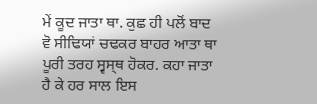ਮੇਂ ਕੂਦ ਜਾਤਾ ਥਾ. ਕੁਛ ਹੀ ਪਲੋਂ ਬਾਦ ਵੋ ਸੀਢਿਯਾਂ ਚਢਕਰ ਬਾਹਰ ਆਤਾ ਥਾ ਪੂਰੀ ਤਰਹ ਸ੍ਵਸ੍ਥ ਹੋਕਰ. ਕਹਾ ਜਾਤਾ ਹੈ ਕੇ ਹਰ ਸਾਲ ਇਸ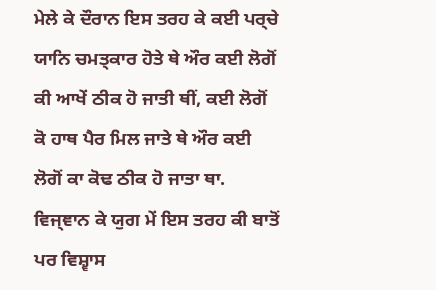ਮੇਲੇ ਕੇ ਦੌਰਾਨ ਇਸ ਤਰਹ ਕੇ ਕਈ ਪਰ੍ਚੇ ਯਾਨਿ ਚਮਤ੍ਕਾਰ ਹੋਤੇ ਥੇ ਔਰ ਕਈ ਲੋਗੋਂ ਕੀ ਆਖੇਂ ਠੀਕ ਹੋ ਜਾਤੀ ਥੀਂ, ਕਈ ਲੋਗੋਂ ਕੋ ਹਾਥ ਪੈਰ ਮਿਲ ਜਾਤੇ ਥੇ ਔਰ ਕਈ ਲੋਗੋਂ ਕਾ ਕੋਢ ਠੀਕ ਹੋ ਜਾਤਾ ਥਾ. ਵਿਜ੍ਞਾਨ ਕੇ ਯੁਗ ਮੇਂ ਇਸ ਤਰਹ ਕੀ ਬਾਤੋਂ ਪਰ ਵਿਸ਼੍ਵਾਸ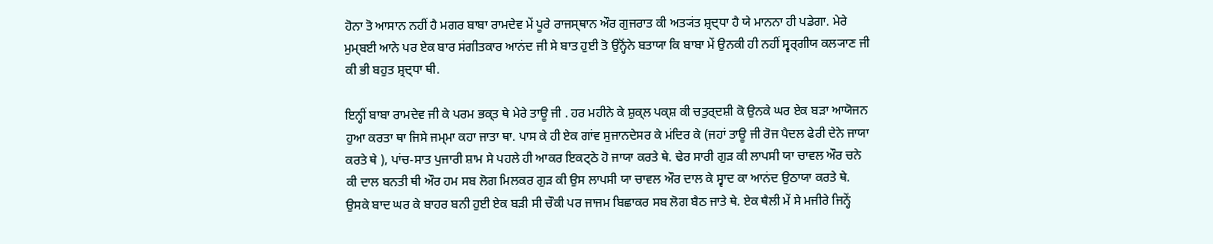ਹੋਨਾ ਤੋ ਆਸਾਨ ਨਹੀਂ ਹੈ ਮਗਰ ਬਾਬਾ ਰਾਮਦੇਵ ਮੇਂ ਪੂਰੇ ਰਾਜਸ੍ਥਾਨ ਔਰ ਗੁਜਰਾਤ ਕੀ ਅਤ੍ਯਂਤ ਸ਼੍ਰਦ੍ਧਾ ਹੈ ਯੇ ਮਾਨਨਾ ਹੀ ਪਡੇਗਾ. ਮੇਰੇ ਮੁਮ੍ਬਈ ਆਨੇ ਪਰ ਏਕ ਬਾਰ ਸਂਗੀਤਕਾਰ ਆਨਂਦ ਜੀ ਸੇ ਬਾਤ ਹੁਈ ਤੋ ਉਨ੍ਹੋਂਨੇ ਬਤਾਯਾ ਕਿ ਬਾਬਾ ਮੇਂ ਉਨਕੀ ਹੀ ਨਹੀਂ ਸ੍ਵਰ੍ਗੀਯ ਕਲ੍ਯਾਣ ਜੀ ਕੀ ਭੀ ਬਹੁਤ ਸ਼੍ਰਦ੍ਧਾ ਥੀ.

ਇਨ੍ਹੀਂ ਬਾਬਾ ਰਾਮਦੇਵ ਜੀ ਕੇ ਪਰਮ ਭਕ੍ਤ ਥੇ ਮੇਰੇ ਤਾਊ ਜੀ . ਹਰ ਮਹੀਨੇ ਕੇ ਸ਼ੁਕ੍ਲ ਪਕ੍ਸ਼ ਕੀ ਚਤੁਰ੍ਦਸ਼ੀ ਕੋ ਉਨਕੇ ਘਰ ਏਕ ਬੜਾ ਆਯੋਜਨ ਹੁਆ ਕਰਤਾ ਥਾ ਜਿਸੇ ਜਮ੍ਮਾ ਕਹਾ ਜਾਤਾ ਥਾ. ਪਾਸ ਕੇ ਹੀ ਏਕ ਗਾਂਵ ਸੁਜਾਨਦੇਸਰ ਕੇ ਮਂਦਿਰ ਕੇ (ਜਹਾਂ ਤਾਊ ਜੀ ਰੋਜ ਪੈਦਲ ਫੇਰੀ ਦੇਨੇ ਜਾਯਾ ਕਰਤੇ ਥੇ ), ਪਾਂਚ-ਸਾਤ ਪੁਜਾਰੀ ਸ਼ਾਮ ਸੇ ਪਹਲੇ ਹੀ ਆਕਰ ਇਕਟ੍ਠੇ ਹੋ ਜਾਯਾ ਕਰਤੇ ਥੇ. ਢੇਰ ਸਾਰੀ ਗੁੜ ਕੀ ਲਾਪਸੀ ਯਾ ਚਾਵਲ ਔਰ ਚਨੇ ਕੀ ਦਾਲ ਬਨਤੀ ਥੀ ਔਰ ਹਮ ਸਬ ਲੋਗ ਮਿਲਕਰ ਗੁੜ ਕੀ ਉਸ ਲਾਪਸੀ ਯਾ ਚਾਵਲ ਔਰ ਦਾਲ ਕੇ ਸ੍ਵਾਦ ਕਾ ਆਨਂਦ ਉਠਾਯਾ ਕਰਤੇ ਥੇ. ਉਸਕੇ ਬਾਦ ਘਰ ਕੇ ਬਾਹਰ ਬਨੀ ਹੁਈ ਏਕ ਬੜੀ ਸੀ ਚੌਕੀ ਪਰ ਜਾਜਮ ਬਿਛਾਕਰ ਸਬ ਲੋਗ ਬੈਠ ਜਾਤੇ ਥੇ. ਏਕ ਥੈਲੀ ਮੇਂ ਸੇ ਮਜੀਰੇ ਜਿਨ੍ਹੇਂ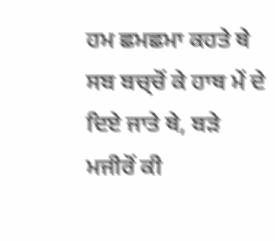ਹਮ ਛਮਛਮਾ ਕਹਤੇ ਥੇ ਸਬ ਬਚ੍ਚੋਂ ਕੇ ਹਾਥ ਮੇਂ ਦੇ ਦਿਏ ਜਾਤੇ ਥੇ, ਬੜੇ ਮਜੀਰੋਂ ਕੀ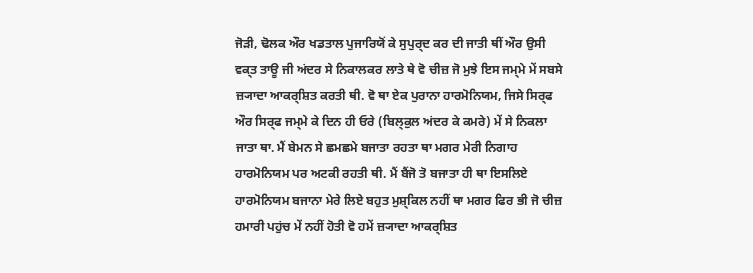ਜੋੜੀ, ਢੋਲਕ ਔਰ ਖਡਤਾਲ ਪੁਜਾਰਿਯੋਂ ਕੇ ਸੁਪੁਰ੍ਦ ਕਰ ਦੀ ਜਾਤੀ ਥੀਂ ਔਰ ਉਸੀ ਵਕ੍ਤ ਤਾਊ ਜੀ ਅਂਦਰ ਸੇ ਨਿਕਾਲਕਰ ਲਾਤੇ ਥੇ ਵੋ ਚੀਜ਼ ਜੋ ਮੁਝੇ ਇਸ ਜਮ੍ਮੇ ਮੇਂ ਸਬਸੇ ਜ਼੍ਯਾਦਾ ਆਕਰ੍ਸ਼ਿਤ ਕਰਤੀ ਥੀ. ਵੋ ਥਾ ਏਕ ਪੁਰਾਨਾ ਹਾਰਮੋਨਿਯਮ, ਜਿਸੇ ਸਿਰ੍ਫ ਔਰ ਸਿਰ੍ਫ ਜਮ੍ਮੇ ਕੇ ਦਿਨ ਹੀ ਓਰੇ (ਬਿਲ੍ਕੁਲ ਅਂਦਰ ਕੇ ਕਮਰੇ) ਮੇਂ ਸੇ ਨਿਕਲਾ ਜਾਤਾ ਥਾ. ਮੈਂ ਬੇਮਨ ਸੇ ਛਮਛਮੇ ਬਜਾਤਾ ਰਹਤਾ ਥਾ ਮਗਰ ਮੇਰੀ ਨਿਗਾਹ ਹਾਰਮੋਨਿਯਮ ਪਰ ਅਟਕੀ ਰਹਤੀ ਥੀ. ਮੈਂ ਬੈਂਜੋ ਤੋ ਬਜਾਤਾ ਹੀ ਥਾ ਇਸਲਿਏ ਹਾਰਮੋਨਿਯਮ ਬਜਾਨਾ ਮੇਰੇ ਲਿਏ ਬਹੁਤ ਮੁਸ਼੍ਕਿਲ ਨਹੀਂ ਥਾ ਮਗਰ ਫਿਰ ਭੀ ਜੋ ਚੀਜ਼ ਹਮਾਰੀ ਪਹੁਂਚ ਮੇਂ ਨਹੀਂ ਹੋਤੀ ਵੋ ਹਮੇਂ ਜ਼੍ਯਾਦਾ ਆਕਰ੍ਸ਼ਿਤ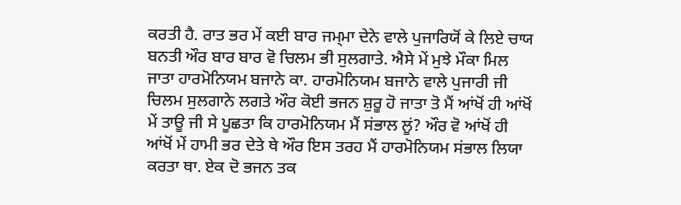ਕਰਤੀ ਹੈ. ਰਾਤ ਭਰ ਮੇਂ ਕਈ ਬਾਰ ਜਮ੍ਮਾ ਦੇਨੇ ਵਾਲੇ ਪੁਜਾਰਿਯੋਂ ਕੇ ਲਿਏ ਚਾਯ ਬਨਤੀ ਔਰ ਬਾਰ ਬਾਰ ਵੋ ਚਿਲਮ ਭੀ ਸੁਲਗਾਤੇ. ਐਸੇ ਮੇਂ ਮੁਝੇ ਮੌਕਾ ਮਿਲ ਜਾਤਾ ਹਾਰਮੋਨਿਯਮ ਬਜਾਨੇ ਕਾ. ਹਾਰਮੋਨਿਯਮ ਬਜਾਨੇ ਵਾਲੇ ਪੁਜਾਰੀ ਜੀ ਚਿਲਮ ਸੁਲਗਾਨੇ ਲਗਤੇ ਔਰ ਕੋਈ ਭਜਨ ਸ਼ੁਰੂ ਹੋ ਜਾਤਾ ਤੋ ਮੈਂ ਆਂਖੋਂ ਹੀ ਆਂਖੋਂ ਮੇਂ ਤਾਊ ਜੀ ਸੇ ਪੂਛਤਾ ਕਿ ਹਾਰਮੋਨਿਯਮ ਮੈਂ ਸਂਭਾਲ ਲੂਂ? ਔਰ ਵੋ ਆਂਖੋਂ ਹੀ ਆਂਖੋਂ ਮੇਂ ਹਾਮੀ ਭਰ ਦੇਤੇ ਥੇ ਔਰ ਇਸ ਤਰਹ ਮੈਂ ਹਾਰਮੋਨਿਯਮ ਸਂਭਾਲ ਲਿਯਾ ਕਰਤਾ ਥਾ. ਏਕ ਦੋ ਭਜਨ ਤਕ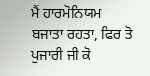ਮੈਂ ਹਾਰਮੋਨਿਯਮ ਬਜਾਤਾ ਰਹਤਾ, ਫਿਰ ਤੋ ਪੁਜਾਰੀ ਜੀ ਕੋ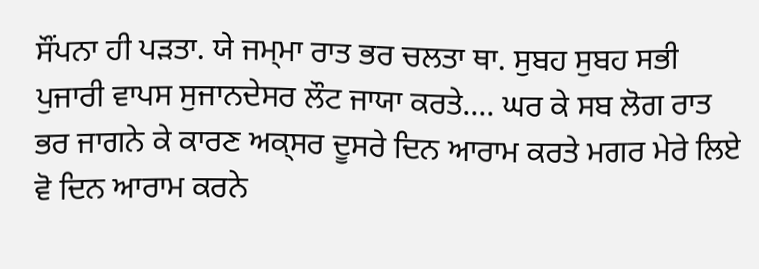ਸੌਂਪਨਾ ਹੀ ਪੜਤਾ. ਯੇ ਜਮ੍ਮਾ ਰਾਤ ਭਰ ਚਲਤਾ ਥਾ. ਸੁਬਹ ਸੁਬਹ ਸਭੀ ਪੁਜਾਰੀ ਵਾਪਸ ਸੁਜਾਨਦੇਸਰ ਲੌਟ ਜਾਯਾ ਕਰਤੇ.... ਘਰ ਕੇ ਸਬ ਲੋਗ ਰਾਤ ਭਰ ਜਾਗਨੇ ਕੇ ਕਾਰਣ ਅਕ੍ਸਰ ਦੂਸਰੇ ਦਿਨ ਆਰਾਮ ਕਰਤੇ ਮਗਰ ਮੇਰੇ ਲਿਏ ਵੋ ਦਿਨ ਆਰਾਮ ਕਰਨੇ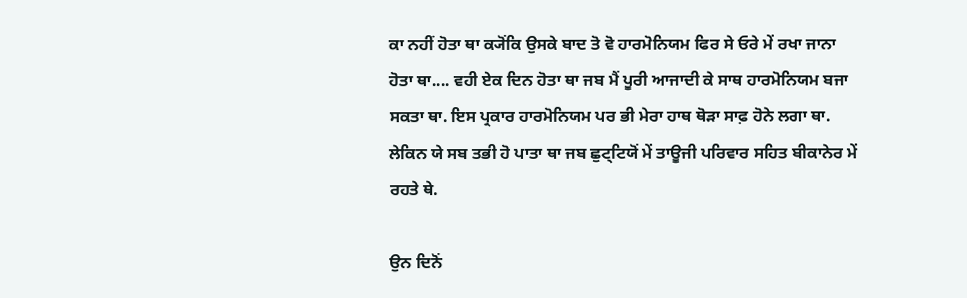ਕਾ ਨਹੀਂ ਹੋਤਾ ਥਾ ਕ੍ਯੋਂਕਿ ਉਸਕੇ ਬਾਦ ਤੋ ਵੋ ਹਾਰਮੋਨਿਯਮ ਫਿਰ ਸੇ ਓਰੇ ਮੇਂ ਰਖਾ ਜਾਨਾ ਹੋਤਾ ਥਾ.... ਵਹੀ ਏਕ ਦਿਨ ਹੋਤਾ ਥਾ ਜਬ ਮੈਂ ਪੂਰੀ ਆਜਾਦੀ ਕੇ ਸਾਥ ਹਾਰਮੋਨਿਯਮ ਬਜਾ ਸਕਤਾ ਥਾ. ਇਸ ਪ੍ਰਕਾਰ ਹਾਰਮੋਨਿਯਮ ਪਰ ਭੀ ਮੇਰਾ ਹਾਥ ਥੋੜਾ ਸਾਫ਼ ਹੋਨੇ ਲਗਾ ਥਾ. ਲੇਕਿਨ ਯੇ ਸਬ ਤਭੀ ਹੋ ਪਾਤਾ ਥਾ ਜਬ ਛੁਟ੍ਟਿਯੋਂ ਮੇਂ ਤਾਊਜੀ ਪਰਿਵਾਰ ਸਹਿਤ ਬੀਕਾਨੇਰ ਮੇਂ ਰਹਤੇ ਥੇ.

ਉਨ ਦਿਨੋਂ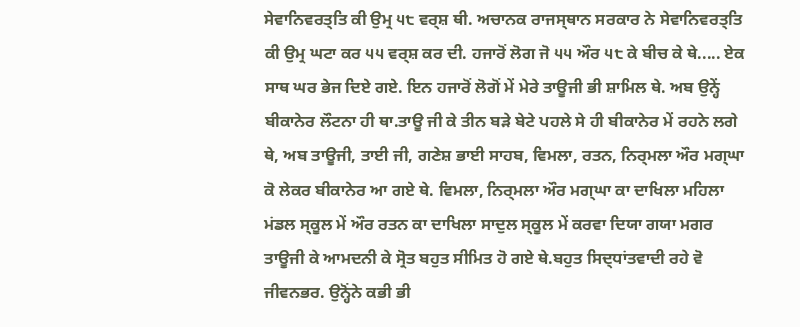ਸੇਵਾਨਿਵਰਤ੍ਤਿ ਕੀ ਉਮ੍ਰ ੫੮ ਵਰ੍ਸ਼ ਥੀ. ਅਚਾਨਕ ਰਾਜਸ੍ਥਾਨ ਸਰਕਾਰ ਨੇ ਸੇਵਾਨਿਵਰਤ੍ਤਿ ਕੀ ਉਮ੍ਰ ਘਟਾ ਕਰ ੫੫ ਵਰ੍ਸ਼ ਕਰ ਦੀ. ਹਜਾਰੋਂ ਲੋਗ ਜੋ ੫੫ ਔਰ ੫੮ ਕੇ ਬੀਚ ਕੇ ਥੇ..... ਏਕ ਸਾਥ ਘਰ ਭੇਜ ਦਿਏ ਗਏ. ਇਨ ਹਜਾਰੋਂ ਲੋਗੋਂ ਮੇਂ ਮੇਰੇ ਤਾਊਜੀ ਭੀ ਸ਼ਾਮਿਲ ਥੇ. ਅਬ ਉਨ੍ਹੇਂ ਬੀਕਾਨੇਰ ਲੌਟਨਾ ਹੀ ਥਾ.ਤਾਊ ਜੀ ਕੇ ਤੀਨ ਬੜੇ ਬੇਟੇ ਪਹਲੇ ਸੇ ਹੀ ਬੀਕਾਨੇਰ ਮੇਂ ਰਹਨੇ ਲਗੇ ਥੇ, ਅਬ ਤਾਊਜੀ, ਤਾਈ ਜੀ, ਗਣੇਸ਼ ਭਾਈ ਸਾਹਬ, ਵਿਮਲਾ, ਰਤਨ, ਨਿਰ੍ਮਲਾ ਔਰ ਮਗ੍ਘਾ ਕੋ ਲੇਕਰ ਬੀਕਾਨੇਰ ਆ ਗਏ ਥੇ. ਵਿਮਲਾ, ਨਿਰ੍ਮਲਾ ਔਰ ਮਗ੍ਘਾ ਕਾ ਦਾਖਿਲਾ ਮਹਿਲਾ ਮਂਡਲ ਸ੍ਕੂਲ ਮੇਂ ਔਰ ਰਤਨ ਕਾ ਦਾਖਿਲਾ ਸਾਦੁਲ ਸ੍ਕੂਲ ਮੇਂ ਕਰਵਾ ਦਿਯਾ ਗਯਾ ਮਗਰ ਤਾਊਜੀ ਕੇ ਆਮਦਨੀ ਕੇ ਸ੍ਰੋਤ ਬਹੁਤ ਸੀਮਿਤ ਹੋ ਗਏ ਥੇ.ਬਹੁਤ ਸਿਦ੍ਧਾਂਤਵਾਦੀ ਰਹੇ ਵੋ ਜੀਵਨਭਰ. ਉਨ੍ਹੋਂਨੇ ਕਭੀ ਭੀ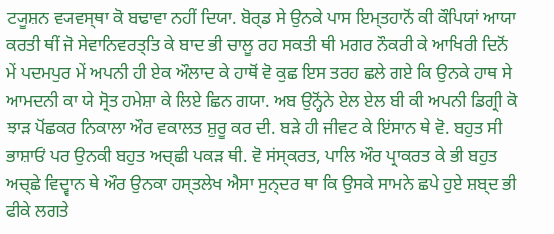ਟ੍ਯੂਸ਼ਨ ਵ੍ਯਵਸ੍ਥਾ ਕੋ ਬਢਾਵਾ ਨਹੀਂ ਦਿਯਾ. ਬੋਰ੍ਡ ਸੇ ਉਨਕੇ ਪਾਸ ਇਮ੍ਤਹਾਨੋਂ ਕੀ ਕੌਪਿਯਾਂ ਆਯਾ ਕਰਤੀ ਥੀਂ ਜੋ ਸੇਵਾਨਿਵਰਤ੍ਤਿ ਕੇ ਬਾਦ ਭੀ ਚਾਲੂ ਰਹ ਸਕਤੀ ਥੀ ਮਗਰ ਨੌਕਰੀ ਕੇ ਆਖਿਰੀ ਦਿਨੋਂ ਮੇਂ ਪਦਮਪੁਰ ਮੇਂ ਅਪਨੀ ਹੀ ਏਕ ਔਲਾਦ ਕੇ ਹਾਥੋਂ ਵੋ ਕੁਛ ਇਸ ਤਰਹ ਛਲੇ ਗਏ ਕਿ ਉਨਕੇ ਹਾਥ ਸੇ ਆਮਦਨੀ ਕਾ ਯੇ ਸ੍ਰੋਤ ਹਮੇਸ਼ਾ ਕੇ ਲਿਏ ਛਿਨ ਗਯਾ. ਅਬ ਉਨ੍ਹੋਂਨੇ ਏਲ ਏਲ ਬੀ ਕੀ ਅਪਨੀ ਡਿਗ੍ਰੀ ਕੋ ਝਾੜ ਪੋਂਛਕਰ ਨਿਕਾਲਾ ਔਰ ਵਕਾਲਤ ਸ਼ੁਰੂ ਕਰ ਦੀ. ਬੜੇ ਹੀ ਜੀਵਟ ਕੇ ਇਂਸਾਨ ਥੇ ਵੋ. ਬਹੁਤ ਸੀ ਭਾਸ਼ਾਓਂ ਪਰ ਉਨਕੀ ਬਹੁਤ ਅਚ੍ਛੀ ਪਕੜ ਥੀ. ਵੋ ਸਂਸ੍ਕਰਤ, ਪਾਲਿ ਔਰ ਪ੍ਰਾਕਰਤ ਕੇ ਭੀ ਬਹੁਤ ਅਚ੍ਛੇ ਵਿਦ੍ਵਾਨ ਥੇ ਔਰ ਉਨਕਾ ਹਸ੍ਤਲੇਖ ਐਸਾ ਸੁਨ੍ਦਰ ਥਾ ਕਿ ਉਸਕੇ ਸਾਮਨੇ ਛਪੇ ਹੁਏ ਸ਼ਬ੍ਦ ਭੀ ਫੀਕੇ ਲਗਤੇ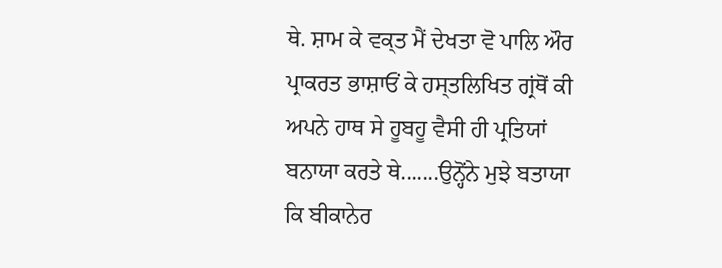ਥੇ. ਸ਼ਾਮ ਕੇ ਵਕ੍ਤ ਮੈਂ ਦੇਖਤਾ ਵੋ ਪਾਲਿ ਔਰ ਪ੍ਰਾਕਰਤ ਭਾਸ਼ਾਓਂ ਕੇ ਹਸ੍ਤਲਿਖਿਤ ਗ੍ਰਂਥੋਂ ਕੀ ਅਪਨੇ ਹਾਥ ਸੇ ਹੂਬਹੂ ਵੈਸੀ ਹੀ ਪ੍ਰਤਿਯਾਂ ਬਨਾਯਾ ਕਰਤੇ ਥੇ.......ਉਨ੍ਹੋਂਨੇ ਮੁਝੇ ਬਤਾਯਾ ਕਿ ਬੀਕਾਨੇਰ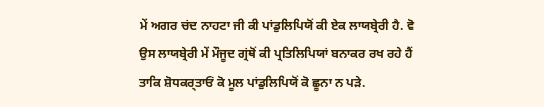ਮੇਂ ਅਗਰ ਚਂਦ ਨਾਹਟਾ ਜੀ ਕੀ ਪਾਂਡੁਲਿਪਿਯੋਂ ਕੀ ਏਕ ਲਾਯਬ੍ਰੇਰੀ ਹੈ. ਵੋ ਉਸ ਲਾਯਬ੍ਰੇਰੀ ਮੇਂ ਮੌਜੂਦ ਗ੍ਰਂਥੋਂ ਕੀ ਪ੍ਰਤਿਲਿਪਿਯਾਂ ਬਨਾਕਰ ਰਖ ਰਹੇ ਹੈਂ ਤਾਕਿ ਸ਼ੋਧਕਰ੍ਤਾਓਂ ਕੋ ਮੂਲ ਪਾਂਡੁਲਿਪਿਯੋਂ ਕੋ ਛੂਨਾ ਨ ਪੜੇ.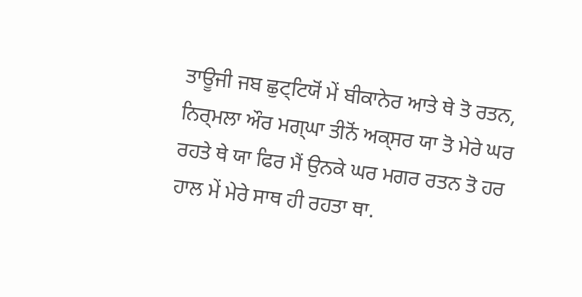ਤਾਊਜੀ ਜਬ ਛੁਟ੍ਟਿਯੋਂ ਮੇਂ ਬੀਕਾਨੇਰ ਆਤੇ ਥੇ ਤੋ ਰਤਨ, ਨਿਰ੍ਮਲਾ ਔਰ ਮਗ੍ਘਾ ਤੀਨੋਂ ਅਕ੍ਸਰ ਯਾ ਤੋ ਮੇਰੇ ਘਰ ਰਹਤੇ ਥੇ ਯਾ ਫਿਰ ਮੈਂ ਉਨਕੇ ਘਰ ਮਗਰ ਰਤਨ ਤੋ ਹਰ ਹਾਲ ਮੇਂ ਮੇਰੇ ਸਾਥ ਹੀ ਰਹਤਾ ਥਾ.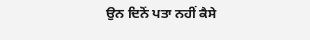ਉਨ ਦਿਨੋਂ ਪਤਾ ਨਹੀਂ ਕੈਸੇ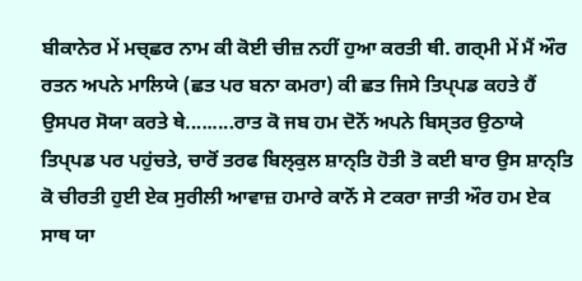ਬੀਕਾਨੇਰ ਮੇਂ ਮਚ੍ਛਰ ਨਾਮ ਕੀ ਕੋਈ ਚੀਜ਼ ਨਹੀਂ ਹੁਆ ਕਰਤੀ ਥੀ. ਗਰ੍ਮੀ ਮੇਂ ਮੈਂ ਔਰ ਰਤਨ ਅਪਨੇ ਮਾਲਿਯੇ (ਛਤ ਪਰ ਬਨਾ ਕਮਰਾ) ਕੀ ਛਤ ਜਿਸੇ ਤਿਪ੍ਪਡ ਕਹਤੇ ਹੈਂ ਉਸਪਰ ਸੋਯਾ ਕਰਤੇ ਥੇ.........ਰਾਤ ਕੋ ਜਬ ਹਮ ਦੋਨੋਂ ਅਪਨੇ ਬਿਸ੍ਤਰ ਉਠਾਯੇ ਤਿਪ੍ਪਡ ਪਰ ਪਹੁਂਚਤੇ, ਚਾਰੋਂ ਤਰਫ ਬਿਲ੍ਕੁਲ ਸ਼ਾਨ੍ਤਿ ਹੋਤੀ ਤੋ ਕਈ ਬਾਰ ਉਸ ਸ਼ਾਨ੍ਤਿ ਕੋ ਚੀਰਤੀ ਹੁਈ ਏਕ ਸੁਰੀਲੀ ਆਵਾਜ਼ ਹਮਾਰੇ ਕਾਨੋਂ ਸੇ ਟਕਰਾ ਜਾਤੀ ਔਰ ਹਮ ਏਕ ਸਾਥ ਯਾ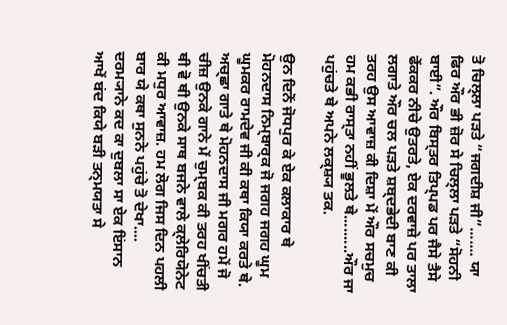ਤੋ ਚਿਲ੍ਲਾ ਪੜਤੇ “ਜਗਦੀਸ਼ ਜੀ”....... ਯਾ ਫਿਰ ਔਰ ਭੀ ਜ਼ੋਰ ਸੇ ਚਿਲ੍ਲਾ ਪੜਤੇ “ਸੋਹਨੀ ਬਾਈ”. ਔਰ ਬਿਸ੍ਤਰ ਤਿਪ੍ਪਡ ਪਰ ਜੈਸੇ ਤੈਸੇ ਫੇਂਕਕਰ ਨੀਚੇ ਉਤਰਤੇ, ਏਕ ਦਰਵਾਜ਼ੇ ਪਰ ਤਾਲਾ ਲਗਾਤੇ ਔਰ ਚਲ ਪੜਤੇ ਸ਼ਬ੍ਦਭੇਦੀ ਬਾਣ ਕੀ ਤਰਹ ਉਸ ਆਵਾਜ਼ ਕੀ ਦਿਸ਼ਾ ਮੇਂ ਔਰ ਸਚਮੁਚ ਹਮ ਕਭੀ ਰਾਸ੍ਤਾ ਨਹੀਂ ਭੂਲਤੇ ਥੇ.........ਔਰ ਜਾ ਪਹੁਂਚਤੇ ਥੇ ਅਪਨੇ ਲਕ੍ਸ਼੍ਯ ਤਕ.

ਉਨ ਦਿਨੋਂ ਜੋਧਪੁਰ ਕੇ ਏਕ ਕਲਾਕਾਰ ਥੇ ਮੋਹਨਦਾਸ ਨਿਮ੍ਬਾਰ੍ਕ ਜੋ ਜਗਹ ਜਗਹ ਘੂਮ ਘੂਮਕਰ ਰਾਮਦੇਵ ਜੀ ਕੀ ਕਥਾ ਕਿਯਾ ਕਰਤੇ ਥੇ. ਅਚ੍ਛਾ ਗਾਤੇ ਥੇ ਮੋਹਨਦਾਸ ਜੀ ਮਗਰ ਹਮੇਂ ਜੋ ਚੀਜ਼ ਉਨਕੇ ਗਾਨੇ ਮੇਂ ਚੁਮ੍ਬਕ ਕੀ ਤਰਹ ਖੀਂਚਤੀ ਥੀ ਵੋ ਥੀ ਉਨਕੇ ਸਾਥ ਬਜਨੇ ਵਾਲੇ ਕ੍ਲੇਰਿਯੋਨੇਟ ਕੀ ਮਧੁਰ ਆਵਾਜ਼. ਹਮ ਲੋਗ ਜਿਸ ਦਿਨ ਪਹਲੀ ਬਾਰ ਯੇ ਕਥਾ ਸੁਨਨੇ ਪਹੁਂਚੇ ਤੋ ਦੇਖਾ.... ਦਰਮ੍ਯਾਨੇ ਕਦ ਕਾ ਦੁਬਲਾ ਸਾ ਏਕ ਇਂਸਾਨ ਆਖੇਂ ਬਂਦ ਕਿਯੇ ਬੜੀ ਤਨ੍ਮਯਤਾ ਸੇ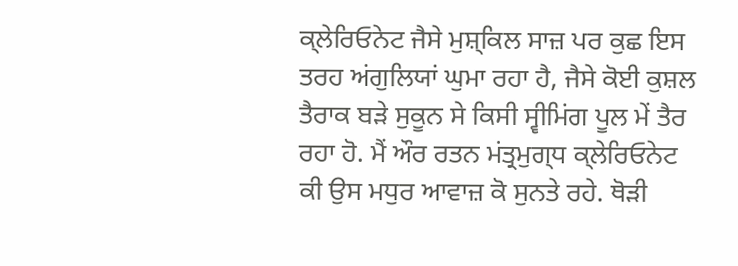ਕ੍ਲੇਰਿਓਨੇਟ ਜੈਸੇ ਮੁਸ਼੍ਕਿਲ ਸਾਜ਼ ਪਰ ਕੁਛ ਇਸ ਤਰਹ ਅਂਗੁਲਿਯਾਂ ਘੁਮਾ ਰਹਾ ਹੈ, ਜੈਸੇ ਕੋਈ ਕੁਸ਼ਲ ਤੈਰਾਕ ਬੜੇ ਸੁਕੂਨ ਸੇ ਕਿਸੀ ਸ੍ਵੀਮਿਂਗ ਪੂਲ ਮੇਂ ਤੈਰ ਰਹਾ ਹੋ. ਮੈਂ ਔਰ ਰਤਨ ਮਂਤ੍ਰਮੁਗ੍ਧ ਕ੍ਲੇਰਿਓਨੇਟ ਕੀ ਉਸ ਮਧੁਰ ਆਵਾਜ਼ ਕੋ ਸੁਨਤੇ ਰਹੇ. ਥੋੜੀ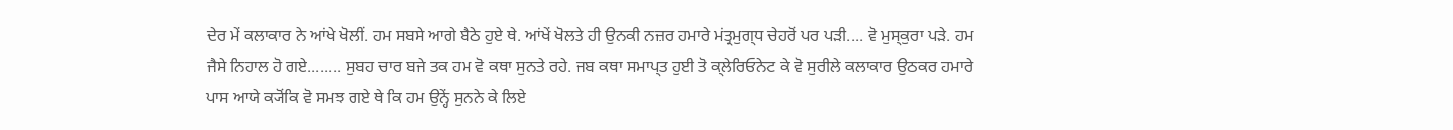ਦੇਰ ਮੇਂ ਕਲਾਕਾਰ ਨੇ ਆਂਖੇ ਖੋਲੀਂ. ਹਮ ਸਬਸੇ ਆਗੇ ਬੈਠੇ ਹੁਏ ਥੇ. ਆਂਖੇਂ ਖੋਲਤੇ ਹੀ ਉਨਕੀ ਨਜ਼ਰ ਹਮਾਰੇ ਮਂਤ੍ਰਮੁਗ੍ਧ ਚੇਹਰੋਂ ਪਰ ਪੜੀ.... ਵੋ ਮੁਸ੍ਕੁਰਾ ਪੜੇ. ਹਮ ਜੈਸੇ ਨਿਹਾਲ ਹੋ ਗਏ........ ਸੁਬਹ ਚਾਰ ਬਜੇ ਤਕ ਹਮ ਵੋ ਕਥਾ ਸੁਨਤੇ ਰਹੇ. ਜਬ ਕਥਾ ਸਮਾਪ੍ਤ ਹੁਈ ਤੋ ਕ੍ਲੇਰਿਓਨੇਟ ਕੇ ਵੋ ਸੁਰੀਲੇ ਕਲਾਕਾਰ ਉਠਕਰ ਹਮਾਰੇ ਪਾਸ ਆਯੇ ਕ੍ਯੋਂਕਿ ਵੋ ਸਮਝ ਗਏ ਥੇ ਕਿ ਹਮ ਉਨ੍ਹੇਂ ਸੁਨਨੇ ਕੇ ਲਿਏ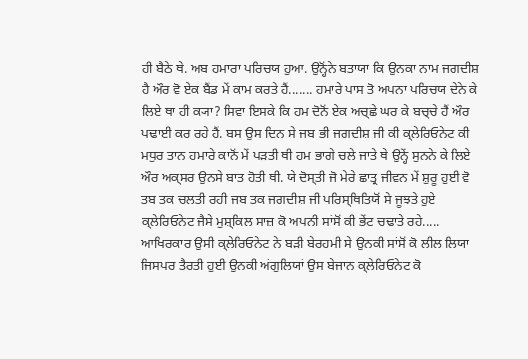ਹੀ ਬੈਠੇ ਥੇ. ਅਬ ਹਮਾਰਾ ਪਰਿਚਯ ਹੁਆ. ਉਨ੍ਹੋਂਨੇ ਬਤਾਯਾ ਕਿ ਉਨਕਾ ਨਾਮ ਜਗਦੀਸ਼ ਹੈ ਔਰ ਵੋ ਏਕ ਬੈਂਡ ਮੇਂ ਕਾਮ ਕਰਤੇ ਹੈਂ....... ਹਮਾਰੇ ਪਾਸ ਤੋ ਅਪਨਾ ਪਰਿਚਯ ਦੇਨੇ ਕੇ ਲਿਏ ਥਾ ਹੀ ਕ੍ਯਾ? ਸਿਵਾ ਇਸਕੇ ਕਿ ਹਮ ਦੋਨੋਂ ਏਕ ਅਚ੍ਛੇ ਘਰ ਕੇ ਬਚ੍ਚੇ ਹੈਂ ਔਰ ਪਢਾਈ ਕਰ ਰਹੇ ਹੈਂ. ਬਸ ਉਸ ਦਿਨ ਸੇ ਜਬ ਭੀ ਜਗਦੀਸ਼ ਜੀ ਕੀ ਕ੍ਲੇਰਿਓਨੇਟ ਕੀ ਮਧੁਰ ਤਾਨ ਹਮਾਰੇ ਕਾਨੋਂ ਮੇਂ ਪੜਤੀ ਥੀ ਹਮ ਭਾਗੇ ਚਲੇ ਜਾਤੇ ਥੇ ਉਨ੍ਹੇਂ ਸੁਨਨੇ ਕੇ ਲਿਏ ਔਰ ਅਕ੍ਸਰ ਉਨਸੇ ਬਾਤ ਹੋਤੀ ਥੀ. ਯੇ ਦੋਸ੍ਤੀ ਜੋ ਮੇਰੇ ਛਾਤ੍ਰ ਜੀਵਨ ਮੇਂ ਸ਼ੁਰੂ ਹੁਈ ਵੋ ਤਬ ਤਕ ਚਲਤੀ ਰਹੀ ਜਬ ਤਕ ਜਗਦੀਸ਼ ਜੀ ਪਰਿਸ੍ਥਿਤਿਯੋਂ ਸੇ ਜੂਝਤੇ ਹੁਏ ਕ੍ਲੇਰਿਓਨੇਟ ਜੈਸੇ ਮੁਸ਼੍ਕਿਲ ਸਾਜ਼ ਕੋ ਅਪਨੀ ਸਾਂਸੋਂ ਕੀ ਭੇਂਟ ਚਢਾਤੇ ਰਹੇ..... ਆਖਿਰਕਾਰ ਉਸੀ ਕ੍ਲੇਰਿਓਨੇਟ ਨੇ ਬੜੀ ਬੇਰਹਮੀ ਸੇ ਉਨਕੀ ਸਾਂਸੋਂ ਕੋ ਲੀਲ ਲਿਯਾ ਜਿਸਪਰ ਤੈਰਤੀ ਹੁਈ ਉਨਕੀ ਅਂਗੁਲਿਯਾਂ ਉਸ ਬੇਜਾਨ ਕ੍ਲੇਰਿਓਨੇਟ ਕੋ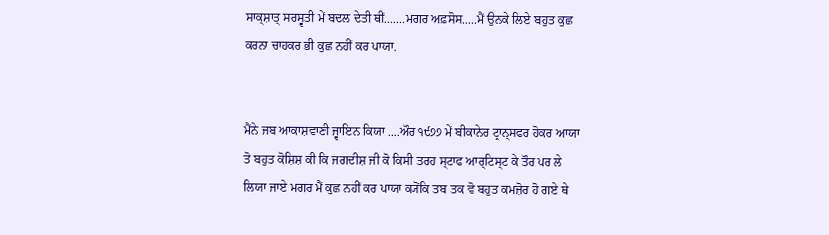ਸਾਕ੍ਸ਼ਾਤ੍ ਸਰਸ੍ਵਤੀ ਮੇਂ ਬਦਲ ਦੇਤੀ ਥੀਂ.......ਮਗਰ ਅਫ਼ਸੋਸ.....ਮੈਂ ਉਨਕੇ ਲਿਏ ਬਹੁਤ ਕੁਛ ਕਰਨਾ ਚਾਹਕਰ ਭੀ ਕੁਛ ਨਹੀਂ ਕਰ ਪਾਯਾ.


ਮੈਂਨੇ ਜਬ ਆਕਾਸ਼ਵਾਣੀ ਜ੍ਵਾਇਨ ਕਿਯਾ ....ਔਰ ੧੯੭੭ ਮੇਂ ਬੀਕਾਨੇਰ ਟ੍ਰਾਨ੍ਸਫਰ ਹੋਕਰ ਆਯਾ ਤੋ ਬਹੁਤ ਕੋਸ਼ਿਸ਼ ਕੀ ਕਿ ਜਗਦੀਸ਼ ਜੀ ਕੋ ਕਿਸੀ ਤਰਹ ਸ੍ਟਾਫ ਆਰ੍ਟਿਸ੍ਟ ਕੇ ਤੌਰ ਪਰ ਲੇ ਲਿਯਾ ਜਾਏ ਮਗਰ ਮੈਂ ਕੁਛ ਨਹੀਂ ਕਰ ਪਾਯਾ ਕ੍ਯੋਂਕਿ ਤਬ ਤਕ ਵੋ ਬਹੁਤ ਕਮਜ਼ੋਰ ਹੋ ਗਏ ਥੇ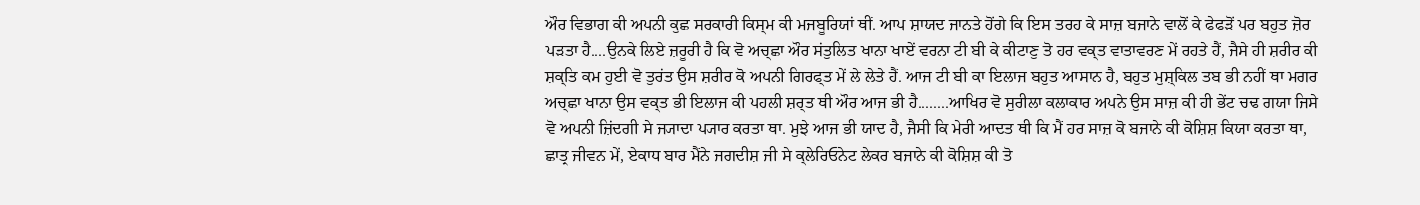ਔਰ ਵਿਭਾਗ ਕੀ ਅਪਨੀ ਕੁਛ ਸਰਕਾਰੀ ਕਿਸ੍ਮ ਕੀ ਮਜਬੂਰਿਯਾਂ ਥੀਂ. ਆਪ ਸ਼ਾਯਦ ਜਾਨਤੇ ਹੋਂਗੇ ਕਿ ਇਸ ਤਰਹ ਕੇ ਸਾਜ਼ ਬਜਾਨੇ ਵਾਲੋਂ ਕੇ ਫੇਫੜੋਂ ਪਰ ਬਹੁਤ ਜ਼ੋਰ ਪੜਤਾ ਹੈ....ਉਨਕੇ ਲਿਏ ਜ਼ਰੂਰੀ ਹੈ ਕਿ ਵੋ ਅਚ੍ਛਾ ਔਰ ਸਂਤੁਲਿਤ ਖਾਨਾ ਖਾਏਂ ਵਰਨਾ ਟੀ ਬੀ ਕੇ ਕੀਟਾਣੁ ਤੋ ਹਰ ਵਕ੍ਤ ਵਾਤਾਵਰਣ ਮੇਂ ਰਹਤੇ ਹੈਂ, ਜੈਸੇ ਹੀ ਸ਼ਰੀਰ ਕੀ ਸ਼ਕ੍ਤਿ ਕਮ ਹੁਈ ਵੋ ਤੁਰਂਤ ਉਸ ਸ਼ਰੀਰ ਕੋ ਅਪਨੀ ਗਿਰਫ੍ਤ ਮੇਂ ਲੇ ਲੇਤੇ ਹੈਂ. ਆਜ ਟੀ ਬੀ ਕਾ ਇਲਾਜ ਬਹੁਤ ਆਸਾਨ ਹੈ, ਬਹੁਤ ਮੁਸ਼੍ਕਿਲ ਤਬ ਭੀ ਨਹੀਂ ਥਾ ਮਗਰ ਅਚ੍ਛਾ ਖਾਨਾ ਉਸ ਵਕ੍ਤ ਭੀ ਇਲਾਜ ਕੀ ਪਹਲੀ ਸ਼ਰ੍ਤ ਥੀ ਔਰ ਆਜ ਭੀ ਹੈ........ਆਖਿਰ ਵੋ ਸੁਰੀਲਾ ਕਲਾਕਾਰ ਅਪਨੇ ਉਸ ਸਾਜ਼ ਕੀ ਹੀ ਭੇਂਟ ਚਢ ਗਯਾ ਜਿਸੇ ਵੋ ਅਪਨੀ ਜ਼ਿਂਦਗੀ ਸੇ ਜ੍ਯਾਦਾ ਪ੍ਯਾਰ ਕਰਤਾ ਥਾ. ਮੁਝੇ ਆਜ ਭੀ ਯਾਦ ਹੈ, ਜੈਸੀ ਕਿ ਮੇਰੀ ਆਦਤ ਥੀ ਕਿ ਮੈਂ ਹਰ ਸਾਜ਼ ਕੋ ਬਜਾਨੇ ਕੀ ਕੋਸ਼ਿਸ਼ ਕਿਯਾ ਕਰਤਾ ਥਾ, ਛਾਤ੍ਰ ਜੀਵਨ ਮੇਂ, ਏਕਾਧ ਬਾਰ ਮੈਂਨੇ ਜਗਦੀਸ਼ ਜੀ ਸੇ ਕ੍ਲੇਰਿਓਨੇਟ ਲੇਕਰ ਬਜਾਨੇ ਕੀ ਕੋਸ਼ਿਸ਼ ਕੀ ਤੋ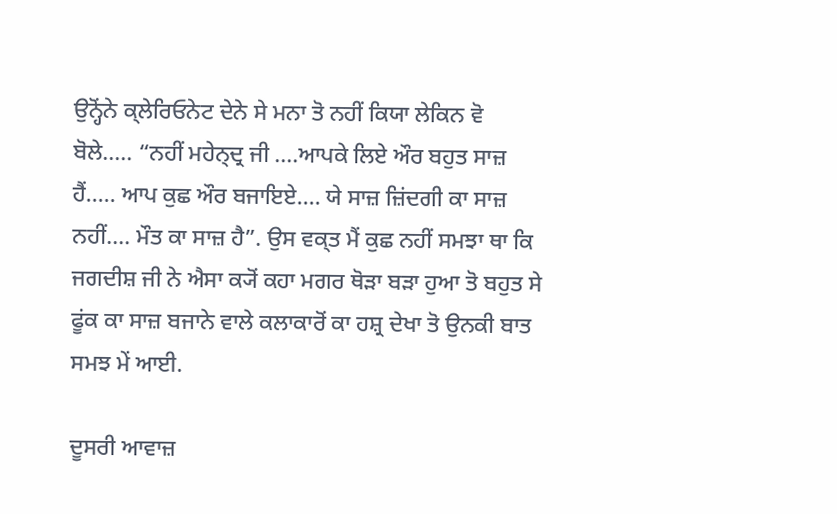ਉਨ੍ਹੋਂਨੇ ਕ੍ਲੇਰਿਓਨੇਟ ਦੇਨੇ ਸੇ ਮਨਾ ਤੋ ਨਹੀਂ ਕਿਯਾ ਲੇਕਿਨ ਵੋ ਬੋਲੇ..... “ਨਹੀਂ ਮਹੇਨ੍ਦ੍ਰ ਜੀ ....ਆਪਕੇ ਲਿਏ ਔਰ ਬਹੁਤ ਸਾਜ਼ ਹੈਂ..... ਆਪ ਕੁਛ ਔਰ ਬਜਾਇਏ.... ਯੇ ਸਾਜ਼ ਜ਼ਿਂਦਗੀ ਕਾ ਸਾਜ਼ ਨਹੀਂ.... ਮੌਤ ਕਾ ਸਾਜ਼ ਹੈ”. ਉਸ ਵਕ੍ਤ ਮੈਂ ਕੁਛ ਨਹੀਂ ਸਮਝਾ ਥਾ ਕਿ ਜਗਦੀਸ਼ ਜੀ ਨੇ ਐਸਾ ਕ੍ਯੋਂ ਕਹਾ ਮਗਰ ਥੋੜਾ ਬੜਾ ਹੁਆ ਤੋ ਬਹੁਤ ਸੇ ਫੂਂਕ ਕਾ ਸਾਜ਼ ਬਜਾਨੇ ਵਾਲੇ ਕਲਾਕਾਰੋਂ ਕਾ ਹਸ਼੍ਰ ਦੇਖਾ ਤੋ ਉਨਕੀ ਬਾਤ ਸਮਝ ਮੇਂ ਆਈ.

ਦੂਸਰੀ ਆਵਾਜ਼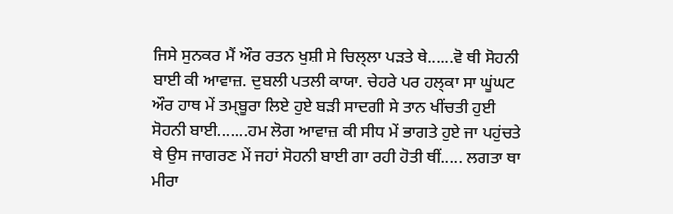ਜਿਸੇ ਸੁਨਕਰ ਮੈਂ ਔਰ ਰਤਨ ਖੁਸ਼ੀ ਸੇ ਚਿਲ੍ਲਾ ਪੜਤੇ ਥੇ......ਵੋ ਥੀ ਸੋਹਨੀ ਬਾਈ ਕੀ ਆਵਾਜ਼. ਦੁਬਲੀ ਪਤਲੀ ਕਾਯਾ. ਚੇਹਰੇ ਪਰ ਹਲ੍ਕਾ ਸਾ ਘੂਂਘਟ ਔਰ ਹਾਥ ਮੇਂ ਤਮ੍ਬੂਰਾ ਲਿਏ ਹੁਏ ਬੜੀ ਸਾਦਗੀ ਸੇ ਤਾਨ ਖੀਂਚਤੀ ਹੁਈ ਸੋਹਨੀ ਬਾਈ.......ਹਮ ਲੋਗ ਆਵਾਜ਼ ਕੀ ਸੀਧ ਮੇਂ ਭਾਗਤੇ ਹੁਏ ਜਾ ਪਹੁਂਚਤੇ ਥੇ ਉਸ ਜਾਗਰਣ ਮੇਂ ਜਹਾਂ ਸੋਹਨੀ ਬਾਈ ਗਾ ਰਹੀ ਹੋਤੀ ਥੀਂ..... ਲਗਤਾ ਥਾ ਮੀਰਾ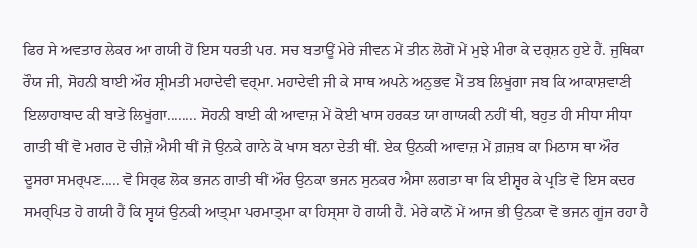ਫਿਰ ਸੇ ਅਵਤਾਰ ਲੇਕਰ ਆ ਗਯੀ ਹੋਂ ਇਸ ਧਰਤੀ ਪਰ. ਸਚ ਬਤਾਊਂ ਮੇਰੇ ਜੀਵਨ ਮੇਂ ਤੀਨ ਲੋਗੋਂ ਮੇਂ ਮੁਝੇ ਮੀਰਾ ਕੇ ਦਰ੍ਸ਼ਨ ਹੁਏ ਹੈਂ. ਜੁਥਿਕਾ ਰੌਯ ਜੀ, ਸੋਹਨੀ ਬਾਈ ਔਰ ਸ਼੍ਰੀਮਤੀ ਮਹਾਦੇਵੀ ਵਰ੍ਮਾ. ਮਹਾਦੇਵੀ ਜੀ ਕੇ ਸਾਥ ਅਪਨੇ ਅਨੁਭਵ ਮੈਂ ਤਬ ਲਿਖੂਂਗਾ ਜਬ ਕਿ ਆਕਾਸ਼ਵਾਣੀ ਇਲਾਹਾਬਾਦ ਕੀ ਬਾਤੇਂ ਲਿਖੂਂਗਾ........ ਸੋਹਨੀ ਬਾਈ ਕੀ ਆਵਾਜ਼ ਮੇਂ ਕੋਈ ਖਾਸ ਹਰਕਤ ਯਾ ਗਾਯਕੀ ਨਹੀਂ ਥੀ, ਬਹੁਤ ਹੀ ਸੀਧਾ ਸੀਧਾ ਗਾਤੀ ਥੀਂ ਵੋ ਮਗਰ ਦੋ ਚੀਜ਼ੇਂ ਐਸੀ ਥੀਂ ਜੋ ਉਨਕੇ ਗਾਨੇ ਕੋ ਖਾਸ ਬਨਾ ਦੇਤੀ ਥੀਂ. ਏਕ ਉਨਕੀ ਆਵਾਜ਼ ਮੇਂ ਗ਼ਜ਼ਬ ਕਾ ਮਿਠਾਸ ਥਾ ਔਰ ਦੂਸਰਾ ਸਮਰ੍ਪਣ..... ਵੋ ਸਿਰ੍ਫ ਲੋਕ ਭਜਨ ਗਾਤੀ ਥੀਂ ਔਰ ਉਨਕਾ ਭਜਨ ਸੁਨਕਰ ਐਸਾ ਲਗਤਾ ਥਾ ਕਿ ਈਸ਼੍ਵਰ ਕੇ ਪ੍ਰਤਿ ਵੋ ਇਸ ਕਦਰ ਸਮਰ੍ਪਿਤ ਹੋ ਗਯੀ ਹੈਂ ਕਿ ਸ੍ਵਯਂ ਉਨਕੀ ਆਤ੍ਮਾ ਪਰਮਾਤ੍ਮਾ ਕਾ ਹਿਸ੍ਸਾ ਹੋ ਗਯੀ ਹੈਂ. ਮੇਰੇ ਕਾਨੋਂ ਮੇਂ ਆਜ ਭੀ ਉਨਕਾ ਵੋ ਭਜਨ ਗੂਂਜ ਰਹਾ ਹੈ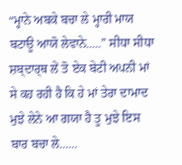“ਮ੍ਹਾਨੇ ਅਬਕੇ ਬਚਾ ਲੇ ਮ੍ਹਾਰੀ ਮਾਯ ਬਟਾਊ ਆਯੋ ਲੇਵਾਨੇ.....” ਸੀਧਾ ਸੀਧਾ ਸ਼ਬ੍ਦਾਰ੍ਥ ਲੇਂ ਤੋ ਏਕ ਬੇਟੀ ਅਪਨੀ ਮਾਂ ਸੇ ਕਹ ਰਹੀ ਹੈ ਕਿ ਹੇ ਮਾਂ ਤੇਰਾ ਦਾਮਾਦ ਮੁਝੇ ਲੇਨੇ ਆ ਗਯਾ ਹੈ ਤੂ ਮੁਝੇ ਇਸ ਬਾਰ ਬਚਾ ਲੇ......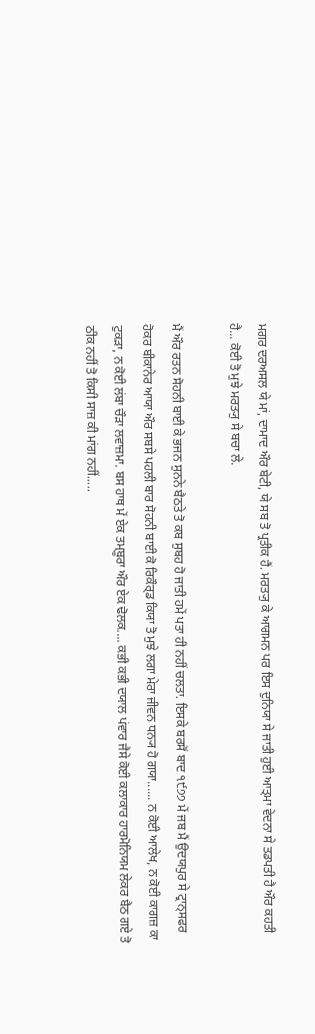ਮਗਰ ਦਰਅਸਲ ਯੇ ਮਾਂ, ਦਾਮਾਦ ਔਰ ਬੇਟੀ, ਯੇ ਸਬ ਤੋ ਪ੍ਰਤੀਕ ਹੈਂ. ਮਰਤ੍ਯੁ ਕੇ ਆਗਮਨ ਪਰ ਇਸ ਦੁਨਿਯਾ ਸੇ ਜਾਤੀ ਹੁਈ ਆਤ੍ਮਾ ਵੇਦਨਾ ਸੇ ਤਡਪਤੀ ਹੈ ਔਰ ਕਹਤੀ ਹੈ... ਕੋਈ ਤੋ ਮੁਝੇ ਮਰਤ੍ਯੁ ਸੇ ਬਚਾ ਲੇ.

ਮੈਂ ਔਰ ਰਤਨ ਸੋਹਨੀ ਬਾਈ ਕੇ ਭਜਨ ਸੁਨਨੇ ਬੈਠਤੇ ਤੋ ਕਬ ਸੁਬਹ ਹੋ ਜਾਤੀ ਹਮੇਂ ਪਤਾ ਹੀ ਨਹੀਂ ਚਲਤਾ. ਇਸਕੇ ਬਰਸੋਂ ਬਾਦ ੧੯੭੭ ਮੇਂ ਜਬ ਮੈਂ ਉਦਯਪੁਰ ਸੇ ਟ੍ਰਾਨ੍ਸਫਰ ਹੋਕਰ ਬੀਕਾਨੇਰ ਆਯਾ ਔਰ ਸਬਸੇ ਪਹਲੀ ਬਾਰ ਸੋਹਨੀ ਬਾਈ ਕੋ ਰਿਕੌਰ੍ਡ ਕਿਯਾ ਤੋ ਮੁਝੇ ਲਗਾ ਮੇਰਾ ਜੀਵਨ ਧਨ੍ਯ ਹੋ ਗਯਾ...... ਨ ਕੋਈ ਆਲੇਖ, ਨ ਕੋਈ ਕਾਗਜ਼ ਕਾ ਟੁਕੜਾ, ਨ ਕੋਈ ਲਂਬਾ ਚੌੜਾ ਲਵਾਜ਼ਮਾ. ਬਸ ਹਾਥ ਮੇਂ ਏਕ ਤਮ੍ਬੂਰਾ ਔਰ ਏਕ ਢੋਲਕ.... ਕਭੀ ਕਭੀ ਦਯਾਲ ਪਂਵਾਰ ਜੈਸੇ ਕੋਈ ਕਲਾਕਾਰ ਹਾਰਮੋਨਿਯਮ ਲੇਕਰ ਬੈਠ ਗਏ ਤੋ ਠੀਕ ਨਹੀਂ ਤੋ ਕਿਸੀ ਸਾਜ਼ ਕੀ ਮਾਂਗ ਨਹੀਂ.....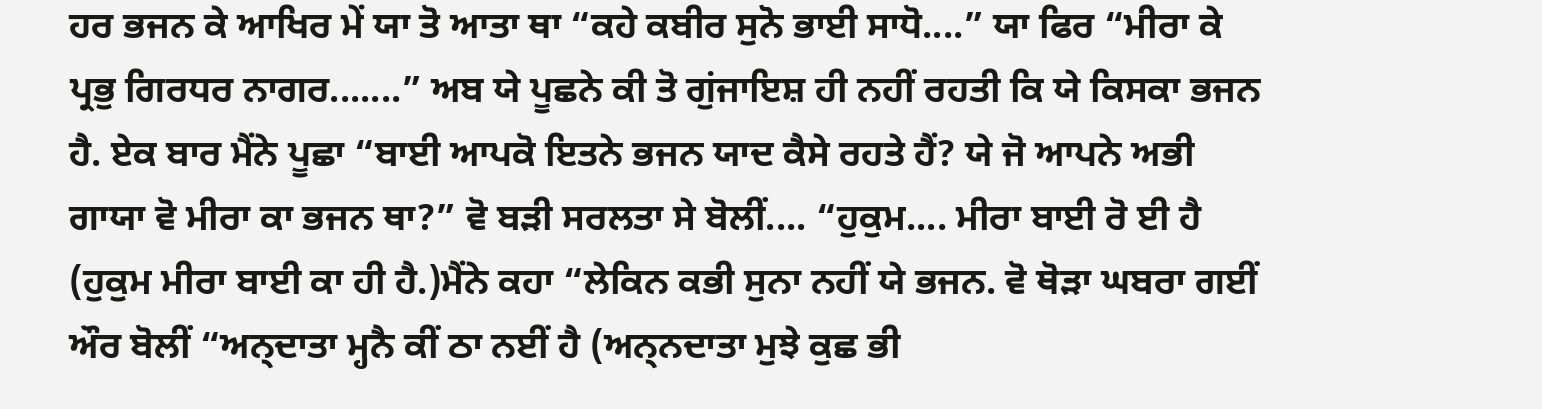ਹਰ ਭਜਨ ਕੇ ਆਖਿਰ ਮੇਂ ਯਾ ਤੋ ਆਤਾ ਥਾ “ਕਹੇ ਕਬੀਰ ਸੁਨੋ ਭਾਈ ਸਾਧੋ....” ਯਾ ਫਿਰ “ਮੀਰਾ ਕੇ ਪ੍ਰਭੁ ਗਿਰਧਰ ਨਾਗਰ.......” ਅਬ ਯੇ ਪੂਛਨੇ ਕੀ ਤੋ ਗੁਂਜਾਇਸ਼ ਹੀ ਨਹੀਂ ਰਹਤੀ ਕਿ ਯੇ ਕਿਸਕਾ ਭਜਨ ਹੈ. ਏਕ ਬਾਰ ਮੈਂਨੇ ਪੂਛਾ “ਬਾਈ ਆਪਕੋ ਇਤਨੇ ਭਜਨ ਯਾਦ ਕੈਸੇ ਰਹਤੇ ਹੈਂ? ਯੇ ਜੋ ਆਪਨੇ ਅਭੀ ਗਾਯਾ ਵੋ ਮੀਰਾ ਕਾ ਭਜਨ ਥਾ?” ਵੋ ਬੜੀ ਸਰਲਤਾ ਸੇ ਬੋਲੀਂ.... “ਹੁਕੁਮ.... ਮੀਰਾ ਬਾਈ ਰੋ ਈ ਹੈ (ਹੁਕੁਮ ਮੀਰਾ ਬਾਈ ਕਾ ਹੀ ਹੈ.)ਮੈਂਨੇ ਕਹਾ “ਲੇਕਿਨ ਕਭੀ ਸੁਨਾ ਨਹੀਂ ਯੇ ਭਜਨ. ਵੋ ਥੋੜਾ ਘਬਰਾ ਗਈਂ ਔਰ ਬੋਲੀਂ “ਅਨ੍ਦਾਤਾ ਮ੍ਹਨੈ ਕੀਂ ਠਾ ਨਈਂ ਹੈ (ਅਨ੍ਨਦਾਤਾ ਮੁਝੇ ਕੁਛ ਭੀ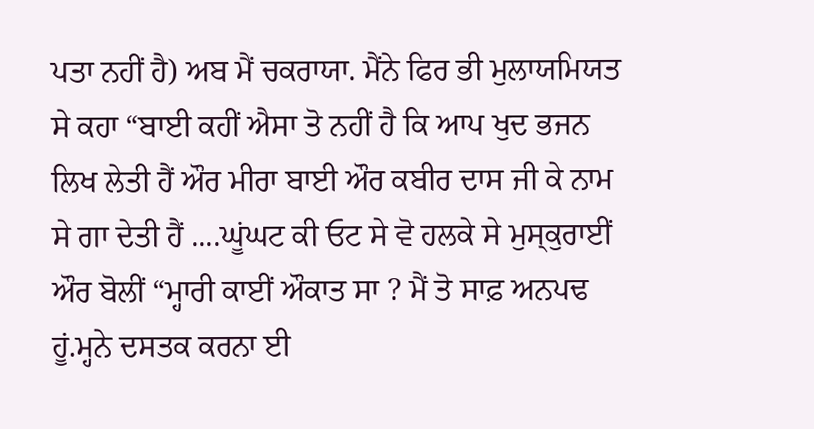ਪਤਾ ਨਹੀਂ ਹੈ) ਅਬ ਮੈਂ ਚਕਰਾਯਾ. ਮੈਂਨੇ ਫਿਰ ਭੀ ਮੁਲਾਯਮਿਯਤ ਸੇ ਕਹਾ “ਬਾਈ ਕਹੀਂ ਐਸਾ ਤੋ ਨਹੀਂ ਹੈ ਕਿ ਆਪ ਖੁਦ ਭਜਨ ਲਿਖ ਲੇਤੀ ਹੈਂ ਔਰ ਮੀਰਾ ਬਾਈ ਔਰ ਕਬੀਰ ਦਾਸ ਜੀ ਕੇ ਨਾਮ ਸੇ ਗਾ ਦੇਤੀ ਹੈਂ ....ਘੂਂਘਟ ਕੀ ਓਟ ਸੇ ਵੋ ਹਲਕੇ ਸੇ ਮੁਸ੍ਕੁਰਾਈਂ ਔਰ ਬੋਲੀਂ “ਮ੍ਹਾਰੀ ਕਾਈਂ ਔਕਾਤ ਸਾ ? ਮੈਂ ਤੋ ਸਾਫ਼ ਅਨਪਢ ਹੂਂ.ਮ੍ਹਨੇ ਦਸਤਕ ਕਰਨਾ ਈ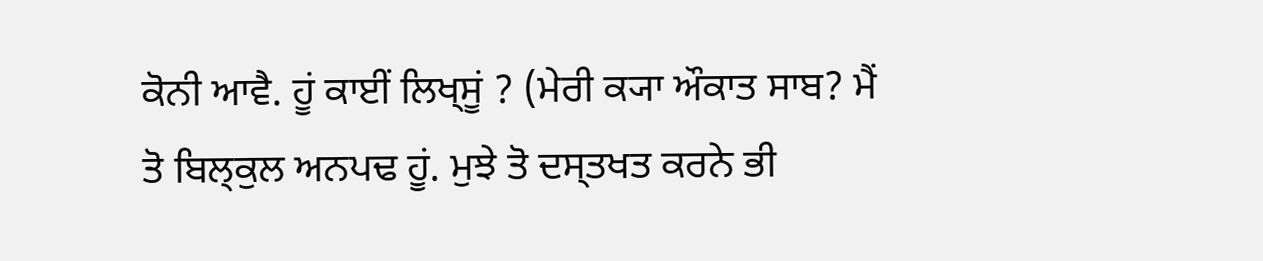ਕੋਨੀ ਆਵੈ. ਹੂਂ ਕਾਈਂ ਲਿਖ੍ਸੂਂ ? (ਮੇਰੀ ਕ੍ਯਾ ਔਕਾਤ ਸਾਬ? ਮੈਂ ਤੋ ਬਿਲ੍ਕੁਲ ਅਨਪਢ ਹੂਂ. ਮੁਝੇ ਤੋ ਦਸ੍ਤਖਤ ਕਰਨੇ ਭੀ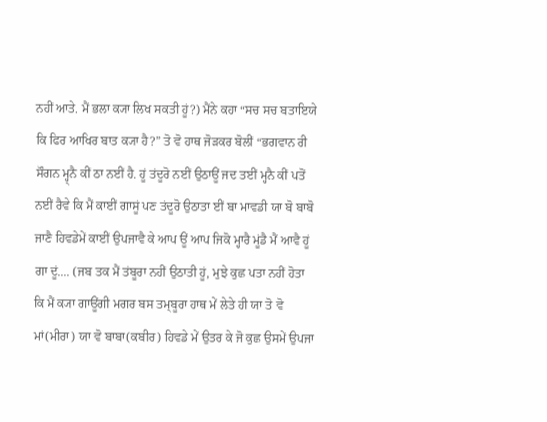ਨਹੀਂ ਆਤੇ. ਮੈਂ ਭਲਾ ਕ੍ਯਾ ਲਿਖ ਸਕਤੀ ਹੂਂ?) ਮੈਂਨੇ ਕਹਾ “ਸਚ ਸਚ ਬਤਾਇਯੇ ਕਿ ਫਿਰ ਆਖਿਰ ਬਾਤ ਕ੍ਯਾ ਹੈ?” ਤੋ ਵੋ ਹਾਥ ਜੋੜਕਰ ਬੋਲੀਂ “ਭਗਵਾਨ ਰੀ ਸੌਗਨ ਮ੍ਹ੍ਨੈ ਕੀਂ ਠਾ ਨਈਂ ਹੈ. ਹੂਂ ਤਂਦੂਰੋ ਨਈਂ ਉਠਾਊਂ ਜਦ ਤਈਂ ਮ੍ਹਨੈ ਕੀਂ ਪਤੋਂ ਨਈਂ ਰੈਵੇ ਕਿ ਮੈਂ ਕਾਈਂ ਗਾਸੂਂ ਪਣ ਤਂਦੂਰੋ ਉਠਾਤਾ ਈਂ ਬਾ ਮਾਵਡੀ ਯਾ ਬੋ ਬਾਬੋ ਜਾਣੈ ਹਿਵਡੇਮੇਂ ਕਾਈਂ ਉਪਜਾਵੈ ਕੇ ਆਪ ਊਂ ਆਪ ਜਿਕੋ ਮ੍ਹਾਰੈ ਮੂਂਡੈ ਮੈਂ ਆਵੈ ਹੂਂ ਗਾ ਦੂਂ.... (ਜਬ ਤਕ ਮੈਂ ਤਂਬੂਰਾ ਨਹੀਂ ਉਠਾਤੀ ਹੂਂ, ਮੁਝੇ ਕੁਛ ਪਤਾ ਨਹੀਂ ਹੋਤਾ ਕਿ ਮੈਂ ਕ੍ਯਾ ਗਾਊਂਗੀ ਮਗਰ ਬਸ ਤਮ੍ਬੂਰਾ ਹਾਥ ਮੇਂ ਲੇਤੇ ਹੀ ਯਾ ਤੋ ਵੋ ਮਾਂ(ਮੀਰਾ) ਯਾ ਵੋ ਬਾਬਾ(ਕਬੀਰ) ਹਿਵਡੇ ਮੇਂ ਉਤਰ ਕੇ ਜੋ ਕੁਛ ਉਸਮੇਂ ਉਪਜਾ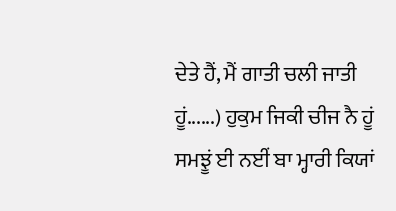ਦੇਤੇ ਹੈਂ, ਮੈਂ ਗਾਤੀ ਚਲੀ ਜਾਤੀ ਹੂਂ......) ਹੁਕੁਮ ਜਿਕੀ ਚੀਜ ਨੈ ਹੂਂ ਸਮਝੂਂ ਈ ਨਈਂ ਬਾ ਮ੍ਹਾਰੀ ਕਿਯਾਂ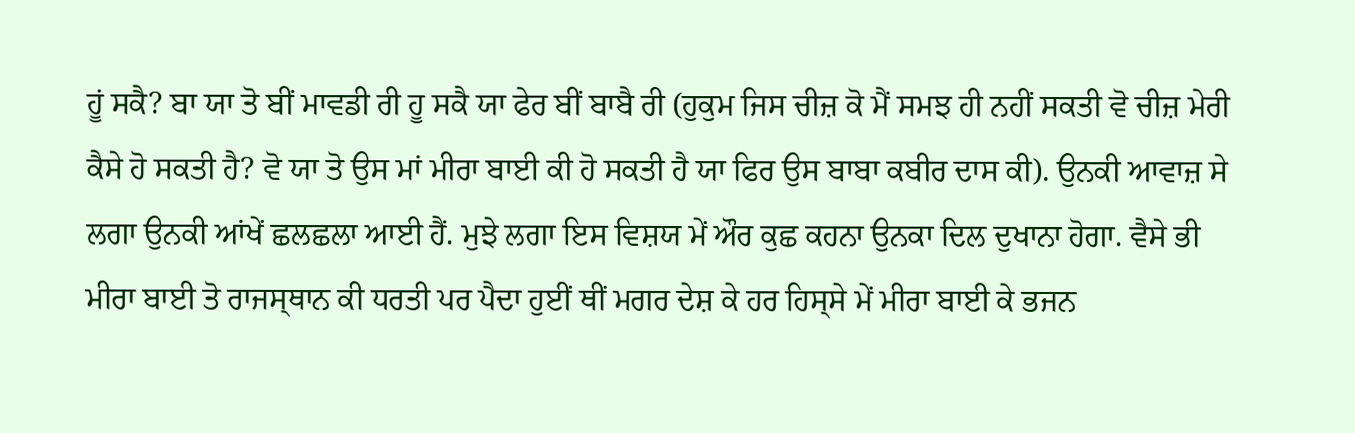ਹੂਂ ਸਕੈ? ਬਾ ਯਾ ਤੋ ਬੀਂ ਮਾਵਡੀ ਰੀ ਹੂ ਸਕੈ ਯਾ ਫੇਰ ਬੀਂ ਬਾਬੈ ਰੀ (ਹੁਕੁਮ ਜਿਸ ਚੀਜ਼ ਕੋ ਮੈਂ ਸਮਝ ਹੀ ਨਹੀਂ ਸਕਤੀ ਵੋ ਚੀਜ਼ ਮੇਰੀ ਕੈਸੇ ਹੋ ਸਕਤੀ ਹੈ? ਵੋ ਯਾ ਤੋ ਉਸ ਮਾਂ ਮੀਰਾ ਬਾਈ ਕੀ ਹੋ ਸਕਤੀ ਹੈ ਯਾ ਫਿਰ ਉਸ ਬਾਬਾ ਕਬੀਰ ਦਾਸ ਕੀ). ਉਨਕੀ ਆਵਾਜ਼ ਸੇ ਲਗਾ ਉਨਕੀ ਆਂਖੇਂ ਛਲਛਲਾ ਆਈ ਹੈਂ. ਮੁਝੇ ਲਗਾ ਇਸ ਵਿਸ਼ਯ ਮੇਂ ਔਰ ਕੁਛ ਕਹਨਾ ਉਨਕਾ ਦਿਲ ਦੁਖਾਨਾ ਹੋਗਾ. ਵੈਸੇ ਭੀ ਮੀਰਾ ਬਾਈ ਤੋ ਰਾਜਸ੍ਥਾਨ ਕੀ ਧਰਤੀ ਪਰ ਪੈਦਾ ਹੁਈਂ ਥੀਂ ਮਗਰ ਦੇਸ਼ ਕੇ ਹਰ ਹਿਸ੍ਸੇ ਮੇਂ ਮੀਰਾ ਬਾਈ ਕੇ ਭਜਨ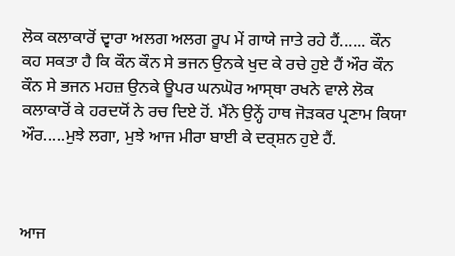ਲੋਕ ਕਲਾਕਾਰੋਂ ਦ੍ਵਾਰਾ ਅਲਗ ਅਲਗ ਰੂਪ ਮੇਂ ਗਾਯੇ ਜਾਤੇ ਰਹੇ ਹੈਂ...... ਕੌਨ ਕਹ ਸਕਤਾ ਹੈ ਕਿ ਕੌਨ ਕੌਨ ਸੇ ਭਜਨ ਉਨਕੇ ਖੁਦ ਕੇ ਰਚੇ ਹੁਏ ਹੈਂ ਔਰ ਕੌਨ ਕੌਨ ਸੇ ਭਜਨ ਮਹਜ਼ ਉਨਕੇ ਊਪਰ ਘਨਘੋਰ ਆਸ੍ਥਾ ਰਖਨੇ ਵਾਲੇ ਲੋਕ ਕਲਾਕਾਰੋਂ ਕੇ ਹਰਦਯੋਂ ਨੇ ਰਚ ਦਿਏ ਹੋਂ. ਮੈਂਨੇ ਉਨ੍ਹੇਂ ਹਾਥ ਜੋੜਕਰ ਪ੍ਰਣਾਮ ਕਿਯਾ ਔਰ.....ਮੁਝੇ ਲਗਾ, ਮੁਝੇ ਆਜ ਮੀਰਾ ਬਾਈ ਕੇ ਦਰ੍ਸ਼ਨ ਹੁਏ ਹੈਂ.



ਆਜ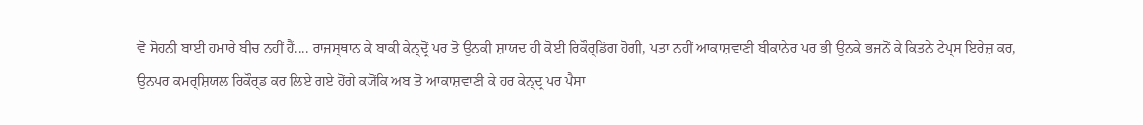ਵੋ ਸੋਹਨੀ ਬਾਈ ਹਮਾਰੇ ਬੀਚ ਨਹੀਂ ਹੈਂ.... ਰਾਜਸ੍ਥਾਨ ਕੇ ਬਾਕੀ ਕੇਨ੍ਦ੍ਰੋਂ ਪਰ ਤੋ ਉਨਕੀ ਸ਼ਾਯਦ ਹੀ ਕੋਈ ਰਿਕੌਰ੍ਡਿਂਗ ਹੋਗੀ, ਪਤਾ ਨਹੀਂ ਆਕਾਸ਼ਵਾਣੀ ਬੀਕਾਨੇਰ ਪਰ ਭੀ ਉਨਕੇ ਭਜਨੋਂ ਕੇ ਕਿਤਨੇ ਟੇਪ੍ਸ ਇਰੇਜ਼ ਕਰ, ਉਨਪਰ ਕਮਰ੍ਸ਼ਿਯਲ ਰਿਕੌਰ੍ਡ ਕਰ ਲਿਏ ਗਏ ਹੋਂਗੇ ਕ੍ਯੋਂਕਿ ਅਬ ਤੋ ਆਕਾਸ਼ਵਾਣੀ ਕੇ ਹਰ ਕੇਨ੍ਦ੍ਰ ਪਰ ਪੈਸਾ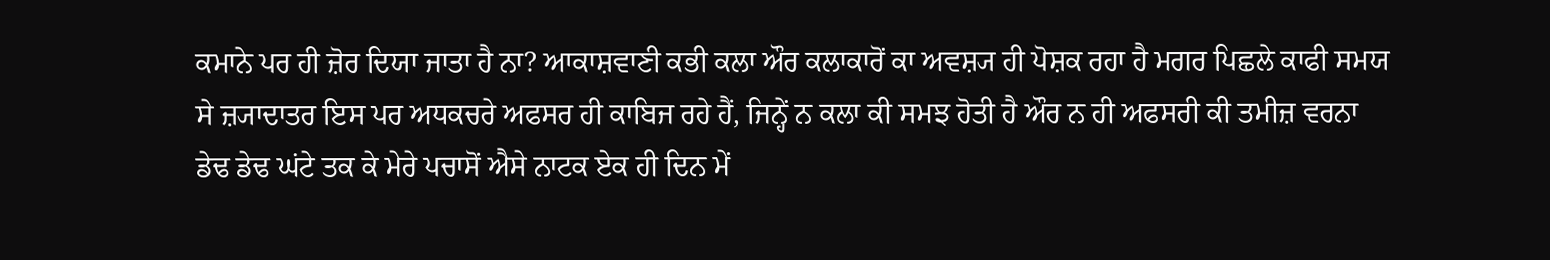ਕਮਾਨੇ ਪਰ ਹੀ ਜ਼ੋਰ ਦਿਯਾ ਜਾਤਾ ਹੈ ਨਾ? ਆਕਾਸ਼ਵਾਣੀ ਕਭੀ ਕਲਾ ਔਰ ਕਲਾਕਾਰੋਂ ਕਾ ਅਵਸ਼੍ਯ ਹੀ ਪੋਸ਼ਕ ਰਹਾ ਹੈ ਮਗਰ ਪਿਛਲੇ ਕਾਫੀ ਸਮਯ ਸੇ ਜ਼੍ਯਾਦਾਤਰ ਇਸ ਪਰ ਅਧਕਚਰੇ ਅਫਸਰ ਹੀ ਕਾਬਿਜ ਰਹੇ ਹੈਂ, ਜਿਨ੍ਹੇਂ ਨ ਕਲਾ ਕੀ ਸਮਝ ਹੋਤੀ ਹੈ ਔਰ ਨ ਹੀ ਅਫਸਰੀ ਕੀ ਤਮੀਜ਼ ਵਰਨਾ ਡੇਢ ਡੇਢ ਘਂਟੇ ਤਕ ਕੇ ਮੇਰੇ ਪਚਾਸੋਂ ਐਸੇ ਨਾਟਕ ਏਕ ਹੀ ਦਿਨ ਮੇਂ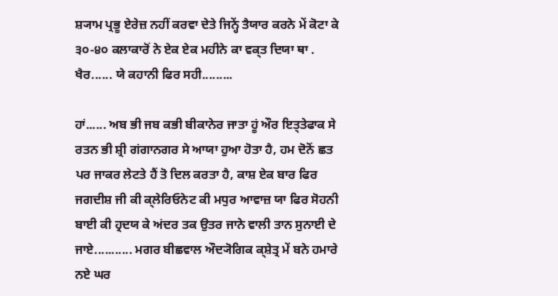ਸ਼੍ਯਾਮ ਪ੍ਰਭੂ ਏਰੇਜ਼ ਨਹੀਂ ਕਰਵਾ ਦੇਤੇ ਜਿਨ੍ਹੇਂ ਤੈਯਾਰ ਕਰਨੇ ਮੇਂ ਕੋਟਾ ਕੇ ੩੦-੪੦ ਕਲਾਕਾਰੋਂ ਨੇ ਏਕ ਏਕ ਮਹੀਨੇ ਕਾ ਵਕ੍ਤ ਦਿਯਾ ਥਾ . ਖੈਰ...... ਯੇ ਕਹਾਨੀ ਫਿਰ ਸਹੀ.........

ਹਾਂ...... ਅਬ ਭੀ ਜਬ ਕਭੀ ਬੀਕਾਨੇਰ ਜਾਤਾ ਹੂਂ ਔਰ ਇਤ੍ਤੇਫਾਕ ਸੇ ਰਤਨ ਭੀ ਸ਼੍ਰੀ ਗਂਗਾਨਗਰ ਸੇ ਆਯਾ ਹੁਆ ਹੋਤਾ ਹੈ, ਹਮ ਦੋਨੋਂ ਛਤ ਪਰ ਜਾਕਰ ਲੇਟਤੇ ਹੈਂ ਤੋ ਦਿਲ ਕਰਤਾ ਹੈ, ਕਾਸ਼ ਏਕ ਬਾਰ ਫਿਰ ਜਗਦੀਸ਼ ਜੀ ਕੀ ਕ੍ਲੇਰਿਓਨੇਟ ਕੀ ਮਧੁਰ ਆਵਾਜ਼ ਯਾ ਫਿਰ ਸੋਹਨੀ ਬਾਈ ਕੀ ਹ੍ਰਦਯ ਕੇ ਅਂਦਰ ਤਕ ਉਤਰ ਜਾਨੇ ਵਾਲੀ ਤਾਨ ਸੁਨਾਈ ਦੇ ਜਾਏ........... ਮਗਰ ਬੀਛਵਾਲ ਔਦ੍ਯੋਗਿਕ ਕ੍ਸ਼ੇਤ੍ਰ ਮੇਂ ਬਨੇ ਹਮਾਰੇ ਨਏ ਘਰ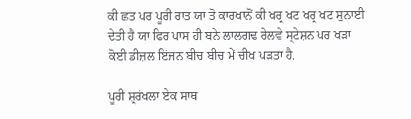ਕੀ ਛਤ ਪਰ ਪੂਰੀ ਰਾਤ ਯਾ ਤੋ ਕਾਰਖਾਨੋਂ ਕੀ ਖਰ੍ਰ ਖਟ ਖਰ੍ਰ ਖਟ ਸੁਨਾਈ ਦੇਤੀ ਹੈ ਯਾ ਫਿਰ ਪਾਸ ਹੀ ਬਨੇ ਲਾਲਗਢ ਰੇਲਵੇ ਸ੍ਟੇਸ਼ਨ ਪਰ ਖੜਾ ਕੋਈ ਡੀਜ਼ਲ ਇਂਜਨ ਬੀਚ ਬੀਚ ਮੇਂ ਚੀਖ ਪੜਤਾ ਹੈ.

ਪੂਰੀ ਸ਼੍ਰਰਂਖਲਾ ਏਕ ਸਾਥ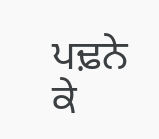ਪਢ਼ਨੇ ਕੇ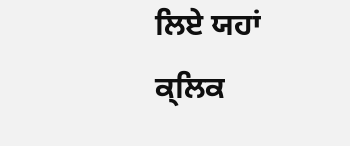ਲਿਏ ਯਹਾਂ ਕ੍ਲਿਕ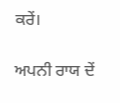ਕਰੇਂ।

ਅਪਨੀ ਰਾਯ ਦੇਂ